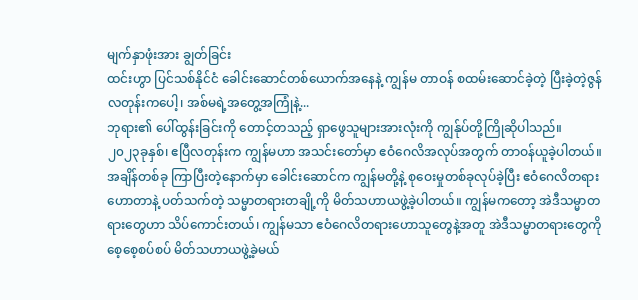မျက်နှာဖုံးအား ချွတ်ခြင်း
ထင်းဟွာ ပြင်သစ်နိုင်ငံ ခေါင်းဆောင်တစ်ယောက်အနေနဲ့ ကျွန်မ တာဝန် စထမ်းဆောင်ခဲ့တဲ့ ပြီးခဲ့တဲ့ဇွန်လတုန်းကပေါ့၊ အစ်မရဲ့အတွေ့အကြုံနဲ့...
ဘုရား၏ ပေါ်ထွန်းခြင်းကို တောင့်တသည့် ရှာဖွေသူများအားလုံးကို ကျွန်ုပ်တို့ကြိုဆိုပါသည်။
၂၀၂၃ခုနှစ်၊ ဧပြီလတုန်းက ကျွန်မဟာ အသင်းတော်မှာ ဧဝံဂေလိအလုပ်အတွက် တာဝန်ယူခဲ့ပါတယ်။ အချိန်တစ်ခု ကြာပြီးတဲ့နောက်မှာ ခေါင်းဆောင်က ကျွန်မတို့နဲ့ စုဝေးမှုတစ်ခုလုပ်ခဲ့ပြီး ဧဝံဂေလိတရားဟောတာနဲ့ ပတ်သက်တဲ့ သမ္မာတရားတချို့ကို မိတ်သဟာယဖွဲ့ခဲ့ပါတယ်။ ကျွန်မကတော့ အဲဒီသမ္မာတရားတွေဟာ သိပ်ကောင်းတယ်၊ ကျွန်မသာ ဧဝံဂေလိတရားဟောသူတွေနဲ့အတူ အဲဒီသမ္မာတရားတွေကို စေ့စေ့စပ်စပ် မိတ်သဟာယဖွဲ့ခဲ့မယ်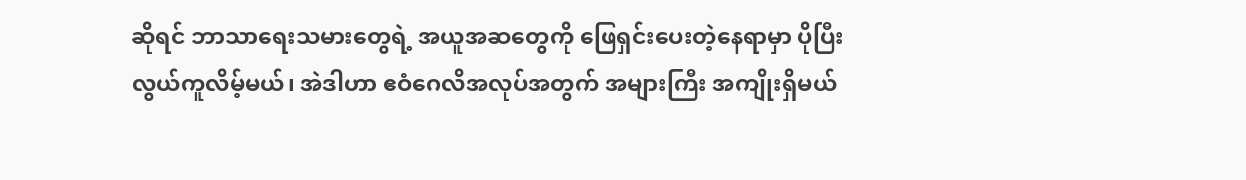ဆိုရင် ဘာသာရေးသမားတွေရဲ့ အယူအဆတွေကို ဖြေရှင်းပေးတဲ့နေရာမှာ ပိုပြီးလွယ်ကူလိမ့်မယ်၊ အဲဒါဟာ ဧဝံဂေလိအလုပ်အတွက် အများကြီး အကျိုးရှိမယ်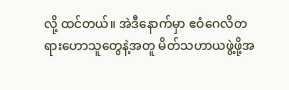လို့ ထင်တယ်။ အဲဒီနောက်မှာ ဧဝံဂေလိတရားဟောသူတွေနဲ့အတူ မိတ်သဟာယဖွဲ့ဖို့အ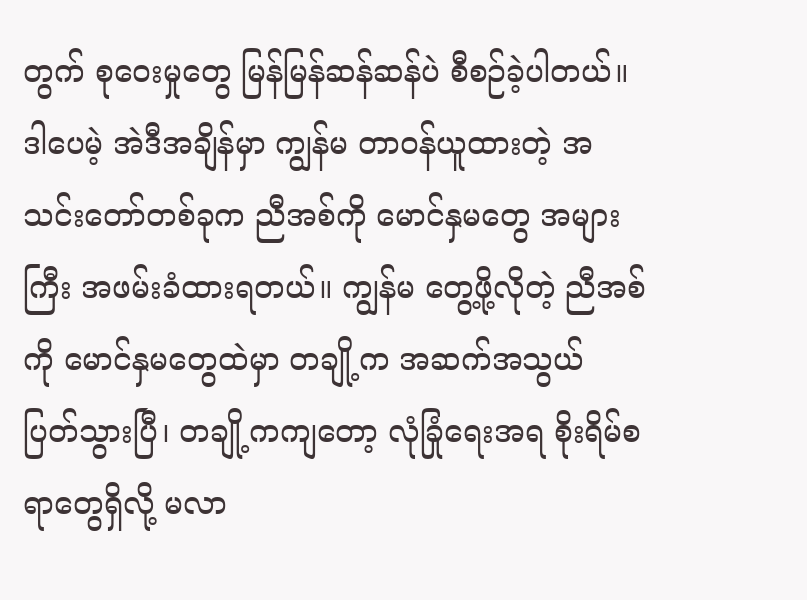တွက် စုဝေးမှုတွေ မြန်မြန်ဆန်ဆန်ပဲ စီစဉ်ခဲ့ပါတယ်။ ဒါပေမဲ့ အဲဒီအချိန်မှာ ကျွန်မ တာဝန်ယူထားတဲ့ အသင်းတော်တစ်ခုက ညီအစ်ကို မောင်နှမတွေ အများကြီး အဖမ်းခံထားရတယ်။ ကျွန်မ တွေ့ဖို့လိုတဲ့ ညီအစ်ကို မောင်နှမတွေထဲမှာ တချို့က အဆက်အသွယ် ပြတ်သွားပြီ၊ တချို့ကကျတော့ လုံခြုံရေးအရ စိုးရိမ်စရာတွေရှိလို့ မလာ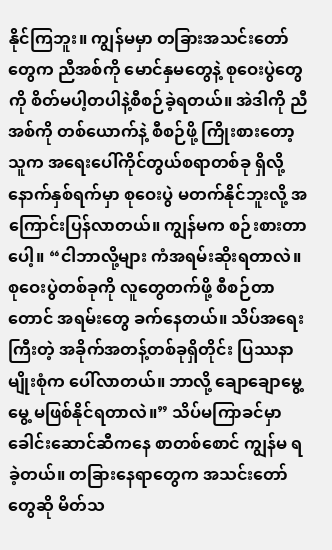နိုင်ကြဘူး။ ကျွန်မမှာ တခြားအသင်းတော်တွေက ညီအစ်ကို မောင်နှမတွေနဲ့ စုဝေးပွဲတွေကို စိတ်မပါ့တပါနဲ့စီစဉ်ခဲ့ရတယ်။ အဲဒါကို ညီအစ်ကို တစ်ယောက်နဲ့ စီစဉ်ဖို့ ကြိုးစားတော့ သူက အရေးပေါ်ကိုင်တွယ်စရာတစ်ခု ရှိလို့ နောက်နှစ်ရက်မှာ စုဝေးပွဲ မတက်နိုင်ဘူးလို့ အကြောင်းပြန်လာတယ်။ ကျွန်မက စဉ်းစားတာပေါ့။ “ငါဘာလို့များ ကံအရမ်းဆိုးရတာလဲ။ စုဝေးပွဲတစ်ခုကို လူတွေတက်ဖို့ စီစဉ်တာတောင် အရမ်းတွေ ခက်နေတယ်။ သိပ်အရေးကြီးတဲ့ အခိုက်အတန့်တစ်ခုရှိတိုင်း ပြဿနာမျိုးစုံက ပေါ်လာတယ်။ ဘာလို့ ချောချောမွေ့မွေ့ မဖြစ်နိုင်ရတာလဲ။” သိပ်မကြာခင်မှာ ခေါင်းဆောင်ဆီကနေ စာတစ်စောင် ကျွန်မ ရခဲ့တယ်။ တခြားနေရာတွေက အသင်းတော်တွေဆို မိတ်သ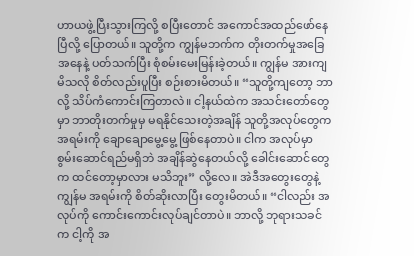ဟာယဖွဲ့ပြီးသွားကြလို့ စပြီးတောင် အကောင်အထည်ဖော်နေပြီလို့ ပြောတယ်။ သူတို့က ကျွန်မဘက်က တိုးတက်မှုအခြေအနေနဲ့ ပတ်သက်ပြီး စုံစမ်းမေးမြန်းခဲ့တယ်။ ကျွန်မ အားကျမိသလို စိတ်လည်းပူပြီး စဉ်းစားမိတယ်။ “သူတို့ကျတော့ ဘာလို့ သိပ်ကံကောင်းကြတာလဲ။ ငါ့နယ်ထဲက အသင်းတော်တွေမှာ ဘာတိုးတက်မှုမှ မရနိုင်သေးတဲ့အချိန် သူတို့အလုပ်တွေက အရမ်းကို ချောချောမွေ့မွေ့ ဖြစ်နေတာပဲ။ ငါက အလုပ်မှာ စွမ်းဆောင်ရည်မရှိဘဲ အချိန်ဆွဲနေတယ်လို့ ခေါင်းဆောင်တွေက ထင်တော့မှာလား မသိဘူး” လို့လေ။ အဲဒီအတွေးတွေနဲ့ ကျွန်မ အရမ်းကို စိတ်ဆိုးလာပြီး တွေးမိတယ်။ “ငါလည်း အလုပ်ကို ကောင်းကောင်းလုပ်ချင်တာပဲ။ ဘာလို့ ဘုရားသခင်က ငါ့ကို အ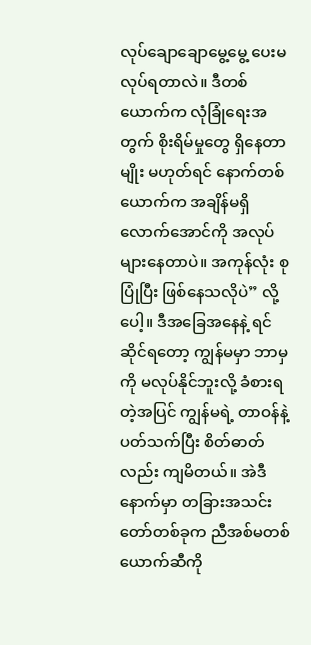လုပ်ချောချောမွေ့မွေ့ ပေးမလုပ်ရတာလဲ။ ဒီတစ်ယောက်က လုံခြုံရေးအတွက် စိုးရိမ်မှုတွေ ရှိနေတာမျိုး မဟုတ်ရင် နောက်တစ်ယောက်က အချိန်မရှိလောက်အောင်ကို အလုပ်များနေတာပဲ။ အကုန်လုံး စုပြုံပြီး ဖြစ်နေသလိုပဲ” လို့ပေါ့။ ဒီအခြေအနေနဲ့ ရင်ဆိုင်ရတော့ ကျွန်မမှာ ဘာမှကို မလုပ်နိုင်ဘူးလို့ ခံစားရတဲ့အပြင် ကျွန်မရဲ့ တာဝန်နဲ့ပတ်သက်ပြီး စိတ်ဓာတ်လည်း ကျမိတယ်။ အဲဒီနောက်မှာ တခြားအသင်းတော်တစ်ခုက ညီအစ်မတစ်ယောက်ဆီကို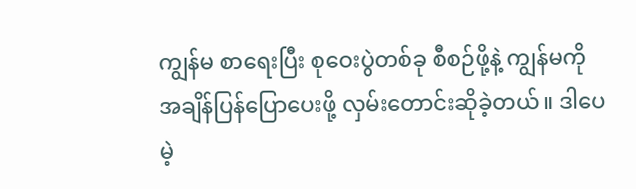ကျွန်မ စာရေးပြီး စုဝေးပွဲတစ်ခု စီစဉ်ဖို့နဲ့ ကျွန်မကို အချိန်ပြန်ပြောပေးဖို့ လှမ်းတောင်းဆိုခဲ့တယ်။ ဒါပေမဲ့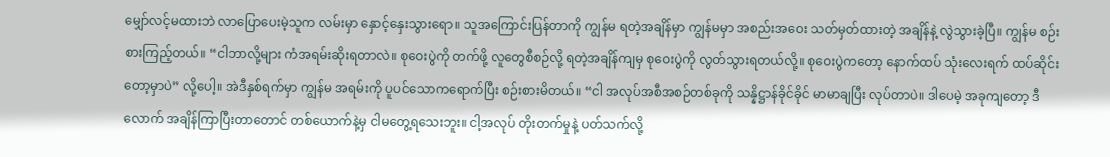မျှော်လင့်မထားဘဲ လာပြောပေးမဲ့သူက လမ်းမှာ နှောင့်နှေးသွားရော။ သူအကြောင်းပြန်တာကို ကျွန်မ ရတဲ့အချိန်မှာ ကျွန်မမှာ အစည်းအဝေး သတ်မှတ်ထားတဲ့ အချိန်နဲ့ လွဲသွားခဲ့ပြီ။ ကျွန်မ စဉ်းစားကြည့်တယ်။ “ငါဘာလို့များ ကံအရမ်းဆိုးရတာလဲ။ စုဝေးပွဲကို တက်ဖို့ လူတွေစီစဉ်လို့ ရတဲ့အချိန်ကျမှ စုဝေးပွဲကို လွတ်သွားရတယ်လို့။ စုဝေးပွဲကတော့ နောက်ထပ် သုံးလေးရက် ထပ်ဆိုင်းတော့မှာပဲ” လို့ပေါ့။ အဲဒီနှစ်ရက်မှာ ကျွန်မ အရမ်းကို ပူပင်သောကရောက်ပြီး စဉ်းစားမိတယ်။ “ငါ အလုပ်အစီအစဉ်တစ်ခုကို သန္နိဋ္ဌာန်ခိုင်ခိုင် မာမာချပြီး လုပ်တာပဲ။ ဒါပေမဲ့ အခုကျတော့ ဒီလောက် အချိန်ကြာပြီးတာတောင် တစ်ယောက်နဲ့မှ ငါမတွေ့ရသေးဘူး။ ငါ့အလုပ် တိုးတက်မှုနဲ့ ပတ်သက်လို့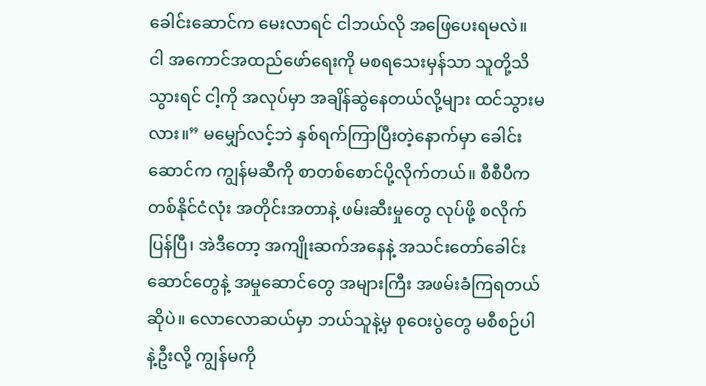ခေါင်းဆောင်က မေးလာရင် ငါဘယ်လို အဖြေပေးရမလဲ။ ငါ အကောင်အထည်ဖော်ရေးကို မစရသေးမှန်သာ သူတို့သိသွားရင် ငါ့ကို အလုပ်မှာ အချိန်ဆွဲနေတယ်လို့များ ထင်သွားမလား။” မမျှော်လင့်ဘဲ နှစ်ရက်ကြာပြီးတဲ့နောက်မှာ ခေါင်းဆောင်က ကျွန်မဆီကို စာတစ်စောင်ပို့လိုက်တယ်။ စီစီပီက တစ်နိုင်ငံလုံး အတိုင်းအတာနဲ့ ဖမ်းဆီးမှုတွေ လုပ်ဖို့ စလိုက်ပြန်ပြီ၊ အဲဒီတော့ အကျိုးဆက်အနေနဲ့ အသင်းတော်ခေါင်းဆောင်တွေနဲ့ အမှုဆောင်တွေ အများကြီး အဖမ်းခံကြရတယ်ဆိုပဲ။ လောလောဆယ်မှာ ဘယ်သူနဲ့မှ စုဝေးပွဲတွေ မစီစဉ်ပါနဲ့ဦးလို့ ကျွန်မကို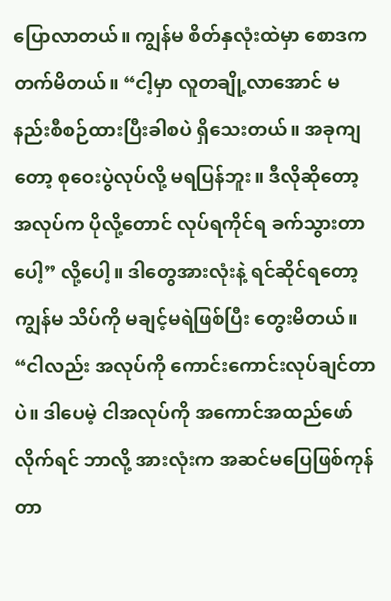ပြောလာတယ်။ ကျွန်မ စိတ်နှလုံးထဲမှာ စောဒကတက်မိတယ်။ “ငါ့မှာ လူတချို့လာအောင် မနည်းစီစဉ်ထားပြီးခါစပဲ ရှိသေးတယ်။ အခုကျတော့ စုဝေးပွဲလုပ်လို့ မရပြန်ဘူး။ ဒီလိုဆိုတော့ အလုပ်က ပိုလို့တောင် လုပ်ရကိုင်ရ ခက်သွားတာပေါ့” လို့ပေါ့။ ဒါတွေအားလုံးနဲ့ ရင်ဆိုင်ရတော့ ကျွန်မ သိပ်ကို မချင့်မရဲဖြစ်ပြီး တွေးမိတယ်။ “ငါလည်း အလုပ်ကို ကောင်းကောင်းလုပ်ချင်တာပဲ။ ဒါပေမဲ့ ငါအလုပ်ကို အကောင်အထည်ဖော်လိုက်ရင် ဘာလို့ အားလုံးက အဆင်မပြေဖြစ်ကုန်တာ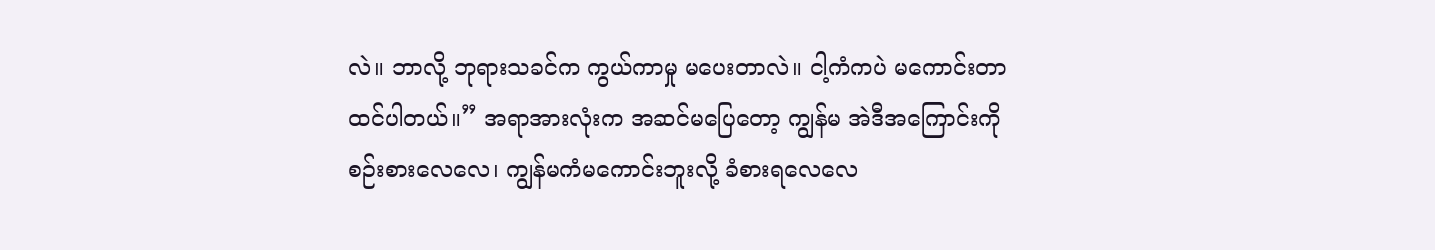လဲ။ ဘာလို့ ဘုရားသခင်က ကွယ်ကာမှု မပေးတာလဲ။ ငါ့ကံကပဲ မကောင်းတာထင်ပါတယ်။” အရာအားလုံးက အဆင်မပြေတော့ ကျွန်မ အဲဒီအကြောင်းကို စဉ်းစားလေလေ၊ ကျွန်မကံမကောင်းဘူးလို့ ခံစားရလေလေ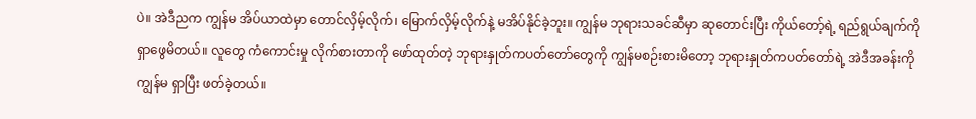ပဲ။ အဲဒီညက ကျွန်မ အိပ်ယာထဲမှာ တောင်လှိမ့်လိုက်၊ မြောက်လှိမ့်လိုက်နဲ့ မအိပ်နိုင်ခဲ့ဘူး။ ကျွန်မ ဘုရားသခင်ဆီမှာ ဆုတောင်းပြီး ကိုယ်တော့်ရဲ့ ရည်ရွယ်ချက်ကို ရှာဖွေမိတယ်။ လူတွေ ကံကောင်းမှု လိုက်စားတာကို ဖော်ထုတ်တဲ့ ဘုရားနှုတ်ကပတ်တော်တွေကို ကျွန်မစဉ်းစားမိတော့ ဘုရားနှုတ်ကပတ်တော်ရဲ့ အဲဒီအခန်းကို ကျွန်မ ရှာပြီး ဖတ်ခဲ့တယ်။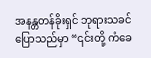အနန္တတန်ခိုးရှင် ဘုရားသခင် ပြောသည်မှာ “၎င်းတို့ ကံခေ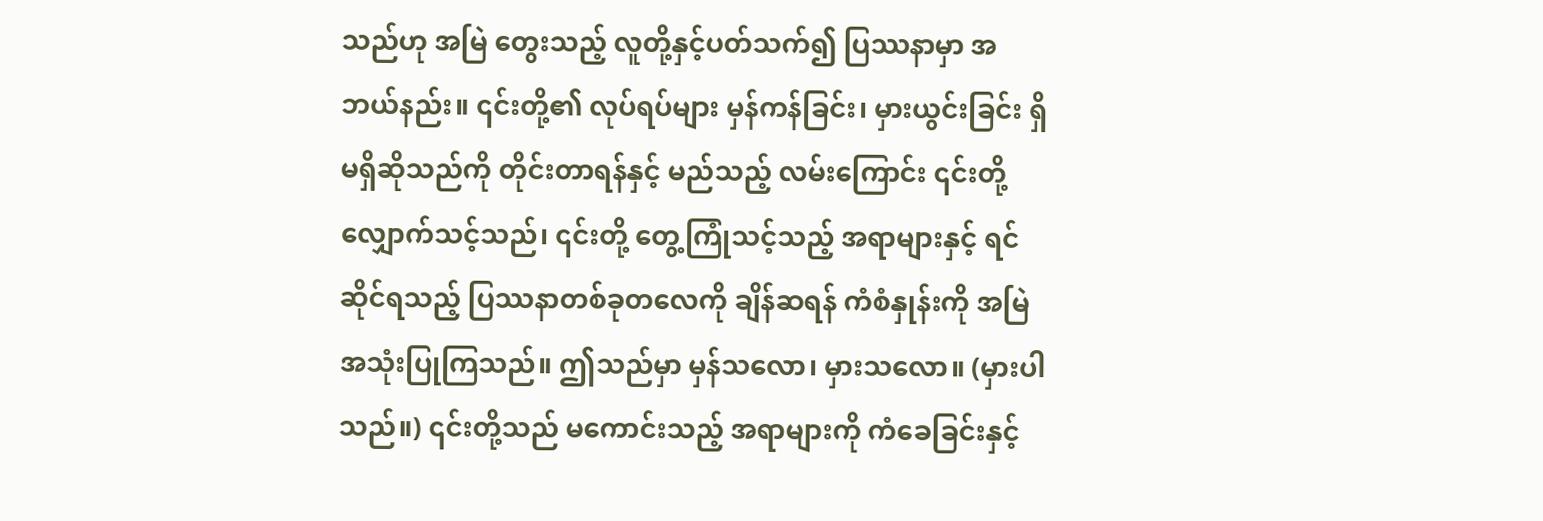သည်ဟု အမြဲ တွေးသည့် လူတို့နှင့်ပတ်သက်၍ ပြဿနာမှာ အဘယ်နည်း။ ၎င်းတို့၏ လုပ်ရပ်များ မှန်ကန်ခြင်း၊ မှားယွင်းခြင်း ရှိမရှိဆိုသည်ကို တိုင်းတာရန်နှင့် မည်သည့် လမ်းကြောင်း ၎င်းတို့ လျှောက်သင့်သည်၊ ၎င်းတို့ တွေ့ကြုံသင့်သည့် အရာများနှင့် ရင်ဆိုင်ရသည့် ပြဿနာတစ်ခုတလေကို ချိန်ဆရန် ကံစံနှုန်းကို အမြဲ အသုံးပြုကြသည်။ ဤသည်မှာ မှန်သလော၊ မှားသလော။ (မှားပါသည်။) ၎င်းတို့သည် မကောင်းသည့် အရာများကို ကံခေခြင်းနှင့်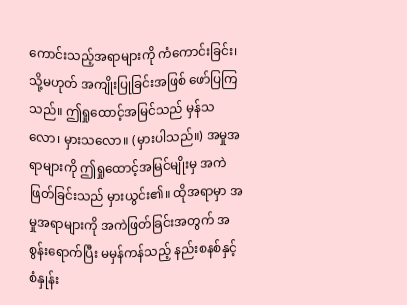ကောင်းသည့်အရာများကို ကံကောင်းခြင်း၊ သို့မဟုတ် အကျိုးပြုခြင်းအဖြစ် ဖော်ပြကြသည်။ ဤရှုထောင့်အမြင်သည် မှန်သလော၊ မှားသလော။ (မှားပါသည်။) အမှုအရာများကို ဤရှုထောင့်အမြင်မျိုးမှ အကဲဖြတ်ခြင်းသည် မှားယွင်း၏။ ထိုအရာမှာ အမှုအရာများကို အကဲဖြတ်ခြင်းအတွက် အစွန်းရောက်ပြီး မမှန်ကန်သည့် နည်းစနစ်နှင့် စံနှုန်း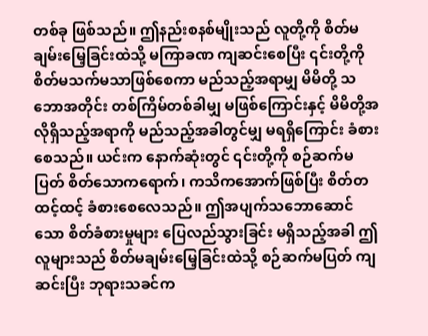တစ်ခု ဖြစ်သည်။ ဤနည်းစနစ်မျိုးသည် လူတို့ကို စိတ်မချမ်းမြေ့ခြင်းထဲသို့ မကြာခဏ ကျဆင်းစေပြီး ၎င်းတို့ကို စိတ်မသက်မသာဖြစ်စေကာ မည်သည့်အရာမျှ မိမိတို့ သဘောအတိုင်း တစ်ကြိမ်တစ်ခါမျှ မဖြစ်ကြောင်းနှင့် မိမိတို့အလိုရှိသည့်အရာကို မည်သည့်အခါတွင်မျှ မရရှိကြောင်း ခံစားစေသည်။ ယင်းက နောက်ဆုံးတွင် ၎င်းတို့ကို စဉ်ဆက်မပြတ် စိတ်သောကရောက်၊ ကသိကအောက်ဖြစ်ပြီး စိတ်တထင့်ထင့် ခံစားစေလေသည်။ ဤအပျက်သဘောဆောင်သော စိတ်ခံစားမှုများ ပြေလည်သွားခြင်း မရှိသည့်အခါ ဤလူများသည် စိတ်မချမ်းမြေ့ခြင်းထဲသို့ စဉ်ဆက်မပြတ် ကျဆင်းပြီး ဘုရားသခင်က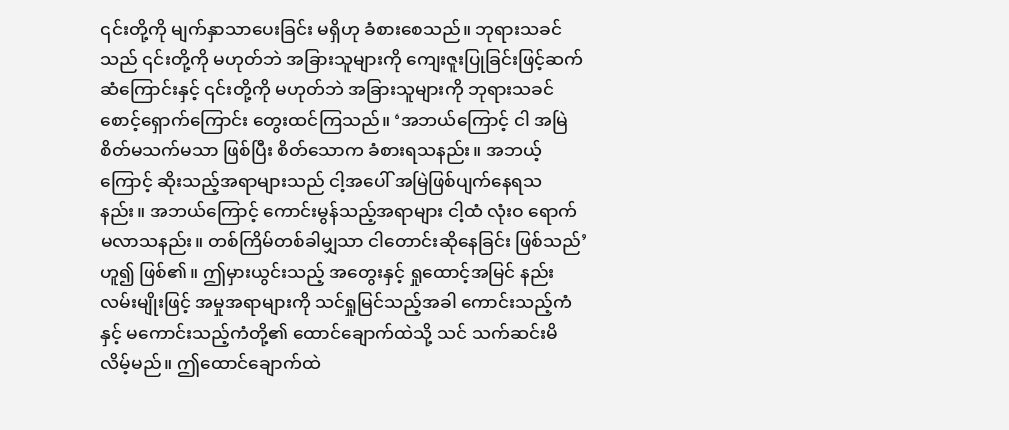၎င်းတို့ကို မျက်နှာသာပေးခြင်း မရှိဟု ခံစားစေသည်။ ဘုရားသခင်သည် ၎င်းတို့ကို မဟုတ်ဘဲ အခြားသူများကို ကျေးဇူးပြုခြင်းဖြင့်ဆက်ဆံကြောင်းနှင့် ၎င်းတို့ကို မဟုတ်ဘဲ အခြားသူများကို ဘုရားသခင် စောင့်ရှောက်ကြောင်း တွေးထင်ကြသည်။ ‘အဘယ်ကြောင့် ငါ အမြဲ စိတ်မသက်မသာ ဖြစ်ပြီး စိတ်သောက ခံစားရသနည်း။ အဘယ့်ကြောင့် ဆိုးသည့်အရာများသည် ငါ့အပေါ် အမြဲဖြစ်ပျက်နေရသနည်း။ အဘယ်ကြောင့် ကောင်းမွန်သည့်အရာများ ငါ့ထံ လုံးဝ ရောက်မလာသနည်း။ တစ်ကြိမ်တစ်ခါမျှသာ ငါတောင်းဆိုနေခြင်း ဖြစ်သည်’ဟူ၍ ဖြစ်၏။ ဤမှားယွင်းသည့် အတွေးနှင့် ရှုထောင့်အမြင် နည်းလမ်းမျိုးဖြင့် အမှုအရာများကို သင်ရှုမြင်သည့်အခါ ကောင်းသည့်ကံနှင့် မကောင်းသည့်ကံတို့၏ ထောင်ချောက်ထဲသို့ သင် သက်ဆင်းမိလိမ့်မည်။ ဤထောင်ချောက်ထဲ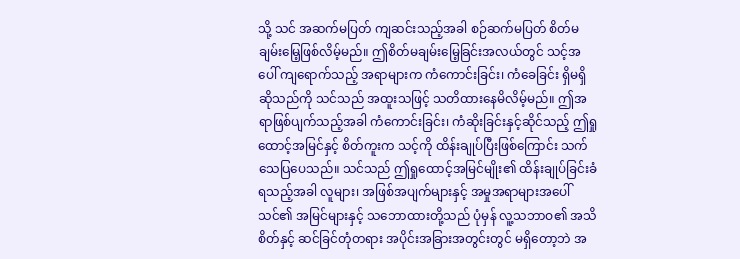သို့ သင် အဆက်မပြတ် ကျဆင်းသည့်အခါ စဉ်ဆက်မပြတ် စိတ်မချမ်းမြေ့ဖြစ်လိမ့်မည်။ ဤစိတ်မချမ်းမြေ့ခြင်းအလယ်တွင် သင့်အပေါ် ကျရောက်သည့် အရာများက ကံကောင်းခြင်း၊ ကံခေခြင်း ရှိမရှိဆိုသည်ကို သင်သည် အထူးသဖြင့် သတိထားနေမိလိမ့်မည်။ ဤအရာဖြစ်ပျက်သည့်အခါ ကံကောင်းခြင်း၊ ကံဆိုးခြင်းနှင့်ဆိုင်သည့် ဤရှုထောင့်အမြင်နှင့် စိတ်ကူးက သင့်ကို ထိန်းချုပ်ပြီးဖြစ်ကြောင်း သက်သေပြပေသည်။ သင်သည် ဤရှုထောင့်အမြင်မျိုး၏ ထိန်းချုပ်ခြင်းခံရသည့်အခါ လူများ၊ အဖြစ်အပျက်များနှင့် အမှုအရာများအပေါ် သင်၏ အမြင်များနှင့် သဘောထားတို့သည် ပုံမှန် လူ့သဘာဝ၏ အသိစိတ်နှင့် ဆင်ခြင်တုံတရား အပိုင်းအခြားအတွင်းတွင် မရှိတော့ဘဲ အ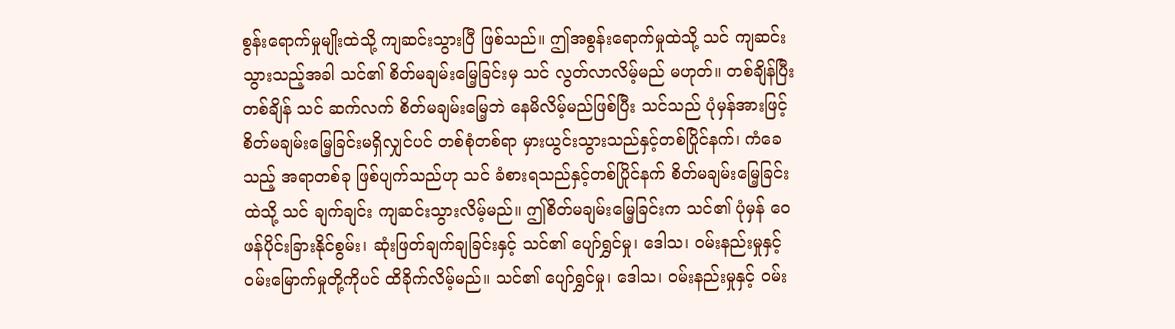စွန်းရောက်မှုမျိုးထဲသို့ ကျဆင်းသွားပြီ ဖြစ်သည်။ ဤအစွန်းရောက်မှုထဲသို့ သင် ကျဆင်းသွားသည့်အခါ သင်၏ စိတ်မချမ်းမြေ့ခြင်းမှ သင် လွတ်လာလိမ့်မည် မဟုတ်။ တစ်ချိန်ပြီးတစ်ချိန် သင် ဆက်လက် စိတ်မချမ်းမြေ့ဘဲ နေမိလိမ့်မည်ဖြစ်ပြီး သင်သည် ပုံမှန်အားဖြင့် စိတ်မချမ်းမြေ့ခြင်းမရှိလျှင်ပင် တစ်စုံတစ်ရာ မှားယွင်းသွားသည်နှင့်တစ်ပြိုင်နက်၊ ကံခေသည့် အရာတစ်ခု ဖြစ်ပျက်သည်ဟု သင် ခံစားရသည်နှင့်တစ်ပြိုင်နက် စိတ်မချမ်းမြေ့ခြင်းထဲသို့ သင် ချက်ချင်း ကျဆင်းသွားလိမ့်မည်။ ဤစိတ်မချမ်းမြေ့ခြင်းက သင်၏ ပုံမှန် ဝေဖန်ပိုင်းခြားနိုင်စွမ်း၊ ဆုံးဖြတ်ချက်ချခြင်းနှင့် သင်၏ ပျော်ရွှင်မှု၊ ဒေါသ၊ ဝမ်းနည်းမှုနှင့် ဝမ်းမြောက်မှုတို့ကိုပင် ထိခိုက်လိမ့်မည်။ သင်၏ ပျော်ရွှင်မှု၊ ဒေါသ၊ ဝမ်းနည်းမှုနှင့် ဝမ်း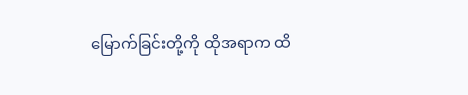မြောက်ခြင်းတို့ကို ထိုအရာက ထိ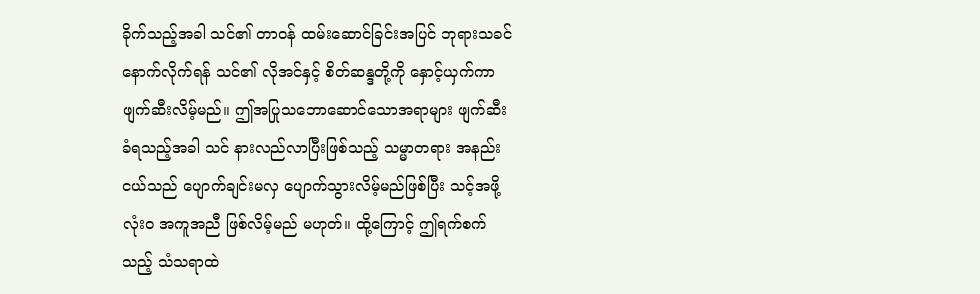ခိုက်သည့်အခါ သင်၏ တာဝန် ထမ်းဆောင်ခြင်းအပြင် ဘုရားသခင်နောက်လိုက်ရန် သင်၏ လိုအင်နှင့် စိတ်ဆန္ဒတို့ကို နှောင့်ယှက်ကာ ဖျက်ဆီးလိမ့်မည်။ ဤအပြုသဘောဆောင်သောအရာများ ဖျက်ဆီးခံရသည့်အခါ သင် နားလည်လာပြီးဖြစ်သည့် သမ္မာတရား အနည်းငယ်သည် ပျောက်ချင်းမလှ ပျောက်သွားလိမ့်မည်ဖြစ်ပြီး သင့်အဖို့ လုံးဝ အကူအညီ ဖြစ်လိမ့်မည် မဟုတ်။ ထို့ကြောင့် ဤရက်စက်သည့် သံသရာထဲ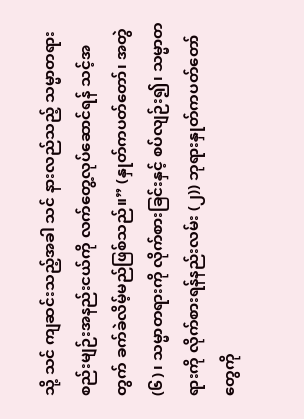သို့ သင် ကျဆင်းသည့်အခါ သင် နားလည်သည့် သမ္မာတရား စည်းမျဉ်းအနည်းငယ်ကို လက်တွေ့လုပ်ဆောင်ရန် သင့်အတွက် ခက်ခဲလိမ့်မည်ဖြစ်သည်။” (နှုတ်ကပတ်တော်၊ အတွဲ (၆)၊ သမ္မာတရားကို လိုက်စားခြင်းနှင့် စပ်လျဉ်း၍၊ သမ္မာတရားကို လိုက်စားရန်နည်းလမ်း (၂)) ဘုရားနှုတ်ကပတ်တော်တွေကို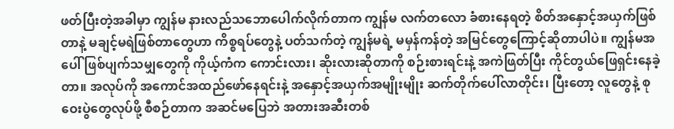ဖတ်ပြီးတဲ့အခါမှာ ကျွန်မ နားလည်သဘောပေါက်လိုက်တာက ကျွန်မ လက်တလော ခံစားနေရတဲ့ စိတ်အနှောင့်အယှက်ဖြစ်တာနဲ့ မချင့်မရဲဖြစ်တာတွေဟာ ကိစ္စရပ်တွေနဲ့ ပတ်သက်တဲ့ ကျွန်မရဲ့ မမှန်ကန်တဲ့ အမြင်တွေကြောင့်ဆိုတာပါပဲ။ ကျွန်မအပေါ် ဖြစ်ပျက်သမျှတွေကို ကိုယ့်ကံက ကောင်းလား၊ ဆိုးလားဆိုတာကို စဉ်းစားရင်းနဲ့ အကဲဖြတ်ပြီး ကိုင်တွယ်ဖြေရှင်းနေခဲ့တာ။ အလုပ်ကို အကောင်အထည်ဖော်နေရင်းနဲ့ အနှောင့်အယှက်အမျိုးမျိုး ဆက်တိုက်ပေါ်လာတိုင်း၊ ပြီးတော့ လူတွေနဲ့ စုဝေးပွဲတွေလုပ်ဖို့ စီစဉ်တာက အဆင်မပြေဘဲ အတားအဆီးတစ်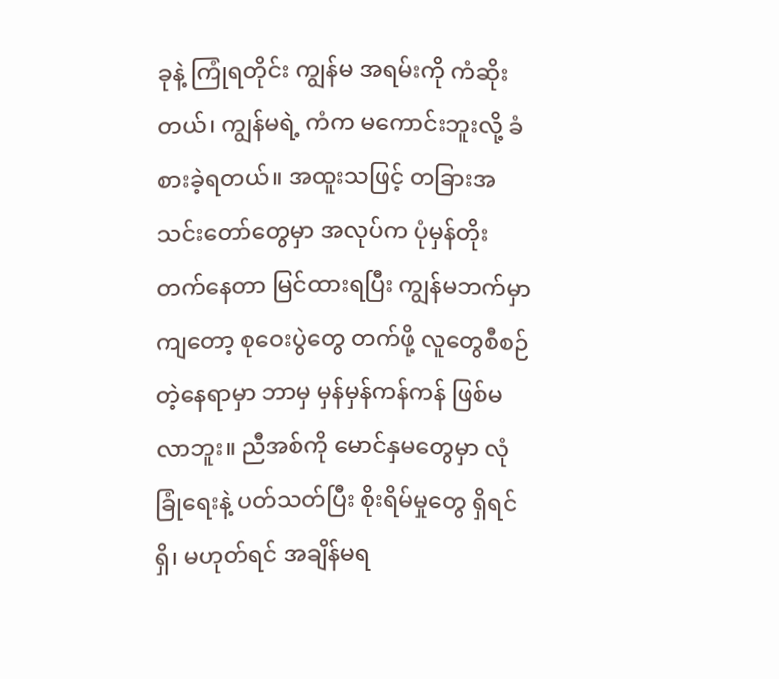ခုနဲ့ ကြုံရတိုင်း ကျွန်မ အရမ်းကို ကံဆိုးတယ်၊ ကျွန်မရဲ့ ကံက မကောင်းဘူးလို့ ခံစားခဲ့ရတယ်။ အထူးသဖြင့် တခြားအသင်းတော်တွေမှာ အလုပ်က ပုံမှန်တိုးတက်နေတာ မြင်ထားရပြီး ကျွန်မဘက်မှာကျတော့ စုဝေးပွဲတွေ တက်ဖို့ လူတွေစီစဉ်တဲ့နေရာမှာ ဘာမှ မှန်မှန်ကန်ကန် ဖြစ်မလာဘူး။ ညီအစ်ကို မောင်နှမတွေမှာ လုံခြုံရေးနဲ့ ပတ်သတ်ပြီး စိုးရိမ်မှုတွေ ရှိရင်ရှိ၊ မဟုတ်ရင် အချိန်မရ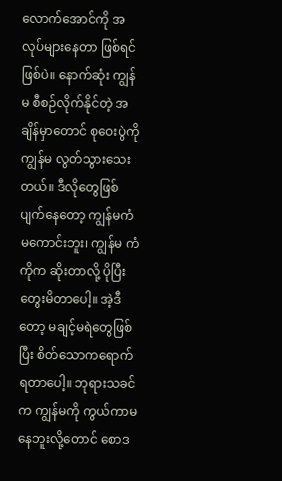လောက်အောင်ကို အလုပ်များနေတာ ဖြစ်ရင်ဖြစ်ပဲ။ နောက်ဆုံး ကျွန်မ စီစဉ်လိုက်နိုင်တဲ့ အချိန်မှာတောင် စုဝေးပွဲကို ကျွန်မ လွတ်သွားသေးတယ်။ ဒီလိုတွေဖြစ်ပျက်နေတော့ ကျွန်မကံမကောင်းဘူး၊ ကျွန်မ ကံကိုက ဆိုးတာလို့ ပိုပြီးတွေးမိတာပေါ့။ အဲ့ဒီတော့ မချင့်မရဲတွေဖြစ်ပြီး စိတ်သောကရောက်ရတာပေါ့။ ဘုရားသခင်က ကျွန်မကို ကွယ်ကာမနေဘူးလို့တောင် စောဒ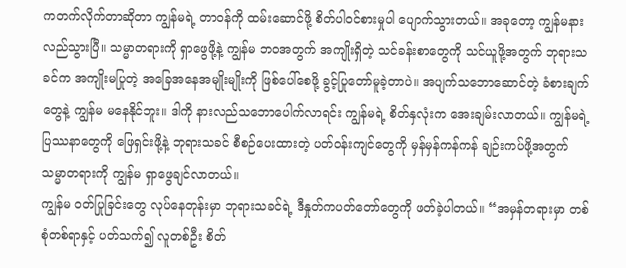ကတက်လိုက်တာဆိုတာ ကျွန်မရဲ့ တာဝန်ကို ထမ်းဆောင်ဖို့ စိတ်ပါဝင်စားမှုပါ ပျောက်သွားတယ်။ အခုတော့ ကျွန်မနားလည်သွားပြီ။ သမ္မာတရားကို ရှာဖွေဖို့နဲ့ ကျွန်မ ဘဝအတွက် အကျိုးရှိတဲ့ သင်ခန်းစာတွေကို သင်ယူဖို့အတွက် ဘုရားသခင်က အကျိုးမပြုတဲ့ အခြေအနေအမျိုးမျိုးကို ဖြစ်ပေါ်စေဖို့ ခွင့်ပြုတော်မူခဲ့တာပဲ။ အပျက်သဘောဆောင်တဲ့ ခံစားချက်တွေနဲ့ ကျွန်မ မနေနိုင်ဘူး။ ဒါကို နားလည်သဘောပေါက်လာရင်း ကျွန်မရဲ့ စိတ်နှလုံးက အေးချမ်းလာတယ်။ ကျွန်မရဲ့ ပြဿနာတွေကို ဖြေရှင်းဖို့နဲ့ ဘုရားသခင် စီစဉ်ပေးထားတဲ့ ပတ်ဝန်းကျင်တွေကို မှန်မှန်ကန်ကန် ချဉ်းကပ်ဖို့အတွက် သမ္မာတရားကို ကျွန်မ ရှာဖွေချင်လာတယ်။
ကျွန်မ ဝတ်ပြုခြင်းတွေ လုပ်နေတုန်းမှာ ဘုရားသခင်ရဲ့ ဒီနှုတ်ကပတ်တော်တွေကို ဖတ်ခဲ့ပါတယ်။ “အမှန်တရားမှာ တစ်စုံတစ်ရာနှင့် ပတ်သက်၍ လူတစ်ဦး စိတ်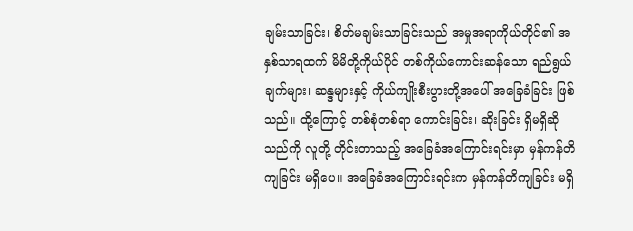ချမ်းသာခြင်း၊ စိတ်မချမ်းသာခြင်းသည် အမှုအရာကိုယ်တိုင်၏ အနှစ်သာရထက် မိမိတို့ကိုယ်ပိုင် တစ်ကိုယ်ကောင်းဆန်သော ရည်ရွယ်ချက်များ၊ ဆန္ဒများနှင့် ကိုယ်ကျိုးစီးပွားတို့အပေါ် အခြေခံခြင်း ဖြစ်သည်။ ထို့ကြောင့် တစ်စုံတစ်ရာ ကောင်းခြင်း၊ ဆိုးခြင်း ရှိမရှိဆိုသည်ကို လူတို့ တိုင်းတာသည့် အခြေခံအကြောင်းရင်းမှာ မှန်ကန်တိကျခြင်း မရှိပေ။ အခြေခံအကြောင်းရင်းက မှန်ကန်တိကျခြင်း မရှိ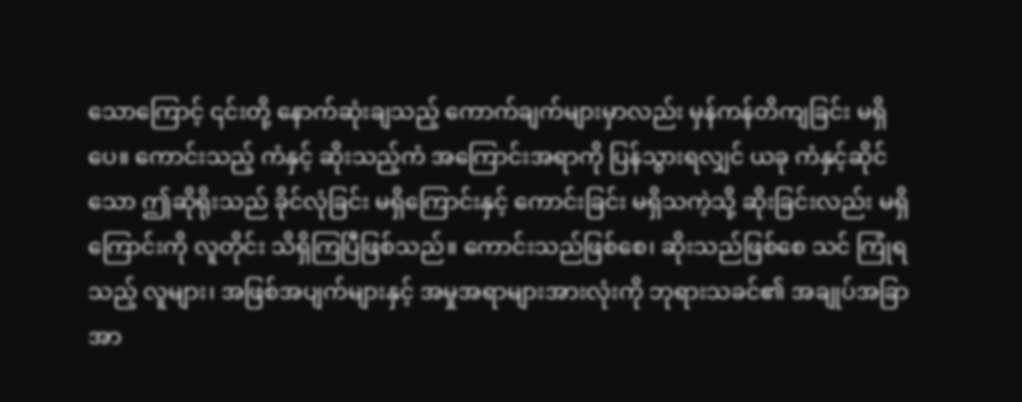သောကြောင့် ၎င်းတို့ နောက်ဆုံးချသည့် ကောက်ချက်များမှာလည်း မှန်ကန်တိကျခြင်း မရှိပေ။ ကောင်းသည့် ကံနှင့် ဆိုးသည့်ကံ အကြောင်းအရာကို ပြန်သွားရလျှင် ယခု ကံနှင့်ဆိုင်သော ဤဆိုရိုးသည် ခိုင်လုံခြင်း မရှိကြောင်းနှင့် ကောင်းခြင်း မရှိသကဲ့သို့ ဆိုးခြင်းလည်း မရှိကြောင်းကို လူတိုင်း သိရှိကြပြီဖြစ်သည်။ ကောင်းသည်ဖြစ်စေ၊ ဆိုးသည်ဖြစ်စေ သင် ကြုံရသည့် လူများ၊ အဖြစ်အပျက်များနှင့် အမှုအရာများအားလုံးကို ဘုရားသခင်၏ အချုပ်အခြာအာ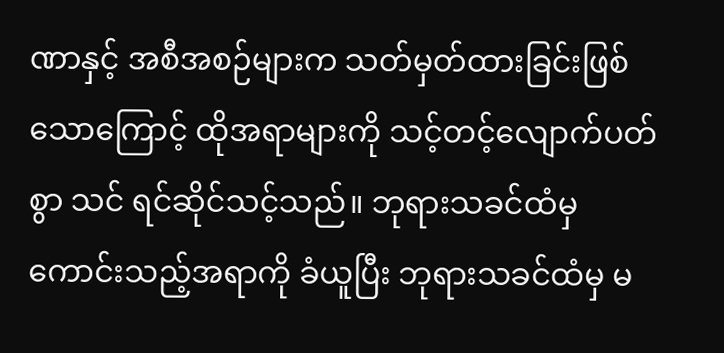ဏာနှင့် အစီအစဉ်များက သတ်မှတ်ထားခြင်းဖြစ်သောကြောင့် ထိုအရာများကို သင့်တင့်လျောက်ပတ်စွာ သင် ရင်ဆိုင်သင့်သည်။ ဘုရားသခင်ထံမှ ကောင်းသည့်အရာကို ခံယူပြီး ဘုရားသခင်ထံမှ မ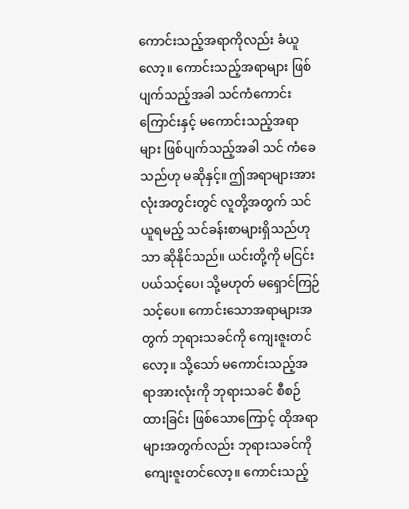ကောင်းသည့်အရာကိုလည်း ခံယူလော့။ ကောင်းသည့်အရာများ ဖြစ်ပျက်သည့်အခါ သင်ကံကောင်းကြောင်းနှင့် မကောင်းသည့်အရာများ ဖြစ်ပျက်သည့်အခါ သင် ကံခေသည်ဟု မဆိုနှင့်။ ဤအရာများအားလုံးအတွင်းတွင် လူတို့အတွက် သင်ယူရမည့် သင်ခန်းစာများရှိသည်ဟုသာ ဆိုနိုင်သည်။ ယင်းတို့ကို မငြင်းပယ်သင့်ပေ၊ သို့မဟုတ် မရှောင်ကြဉ်သင့်ပေ။ ကောင်းသောအရာများအတွက် ဘုရားသခင်ကို ကျေးဇူးတင်လော့။ သို့သော် မကောင်းသည့်အရာအားလုံးကို ဘုရားသခင် စီစဉ်ထားခြင်း ဖြစ်သောကြောင့် ထိုအရာများအတွက်လည်း ဘုရားသခင်ကို ကျေးဇူးတင်လော့။ ကောင်းသည့်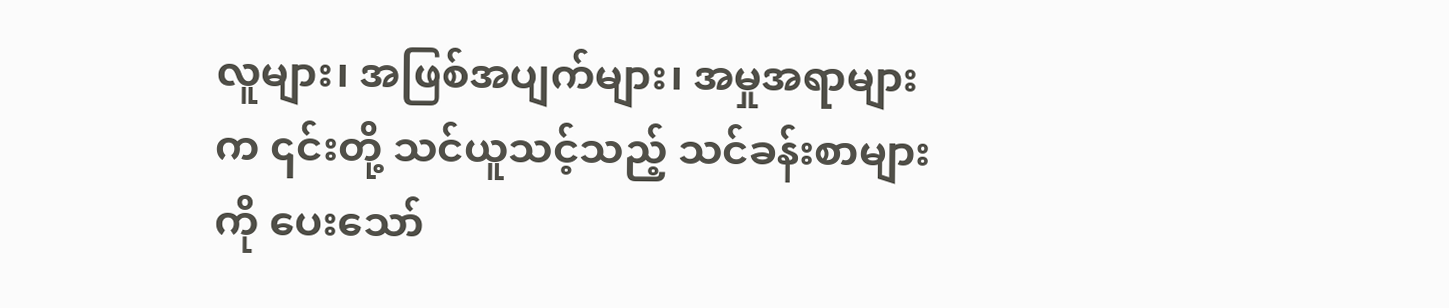လူများ၊ အဖြစ်အပျက်များ၊ အမှုအရာများက ၎င်းတို့ သင်ယူသင့်သည့် သင်ခန်းစာများကို ပေးသော်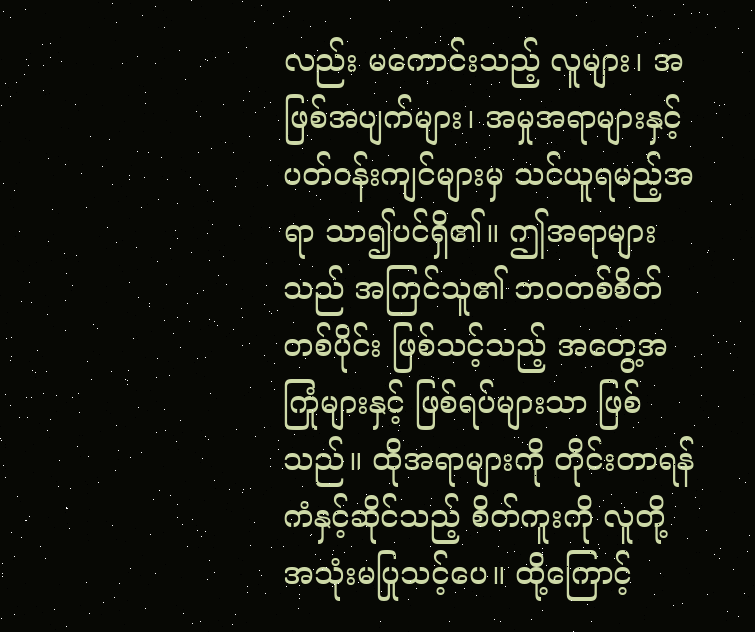လည်း မကောင်းသည့် လူများ၊ အဖြစ်အပျက်များ၊ အမှုအရာများနှင့် ပတ်ဝန်းကျင်များမှ သင်ယူရမည့်အရာ သာ၍ပင်ရှိ၏။ ဤအရာများသည် အကြင်သူ၏ ဘဝတစ်စိတ်တစ်ပိုင်း ဖြစ်သင့်သည့် အတွေ့အကြုံများနှင့် ဖြစ်ရပ်များသာ ဖြစ်သည်။ ထိုအရာများကို တိုင်းတာရန် ကံနှင့်ဆိုင်သည့် စိတ်ကူးကို လူတို့ အသုံးမပြုသင့်ပေ။ ထို့ကြောင့်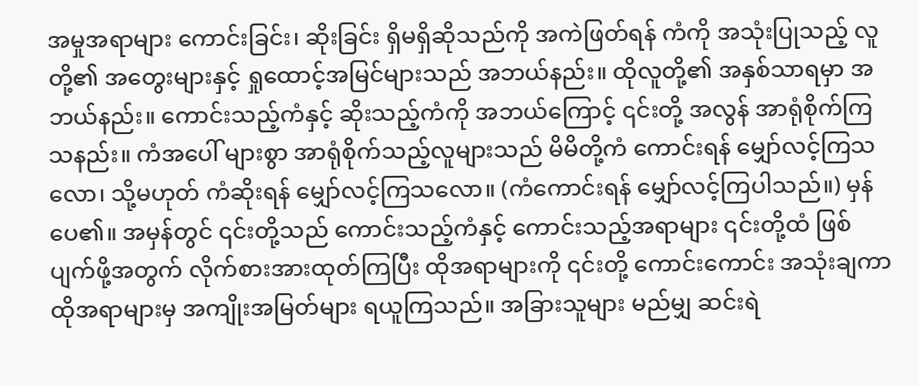အမှုအရာများ ကောင်းခြင်း၊ ဆိုးခြင်း ရှိမရှိဆိုသည်ကို အကဲဖြတ်ရန် ကံကို အသုံးပြုသည့် လူတို့၏ အတွေးများနှင့် ရှုထောင့်အမြင်များသည် အဘယ်နည်း။ ထိုလူတို့၏ အနှစ်သာရမှာ အဘယ်နည်း။ ကောင်းသည့်ကံနှင့် ဆိုးသည့်ကံကို အဘယ်ကြောင့် ၎င်းတို့ အလွန် အာရုံစိုက်ကြသနည်း။ ကံအပေါ် များစွာ အာရုံစိုက်သည့်လူများသည် မိမိတို့ကံ ကောင်းရန် မျှော်လင့်ကြသလော၊ သို့မဟုတ် ကံဆိုးရန် မျှော်လင့်ကြသလော။ (ကံကောင်းရန် မျှော်လင့်ကြပါသည်။) မှန်ပေ၏။ အမှန်တွင် ၎င်းတို့သည် ကောင်းသည့်ကံနှင့် ကောင်းသည့်အရာများ ၎င်းတို့ထံ ဖြစ်ပျက်ဖို့အတွက် လိုက်စားအားထုတ်ကြပြီး ထိုအရာများကို ၎င်းတို့ ကောင်းကောင်း အသုံးချကာ ထိုအရာများမှ အကျိုးအမြတ်များ ရယူကြသည်။ အခြားသူများ မည်မျှ ဆင်းရဲ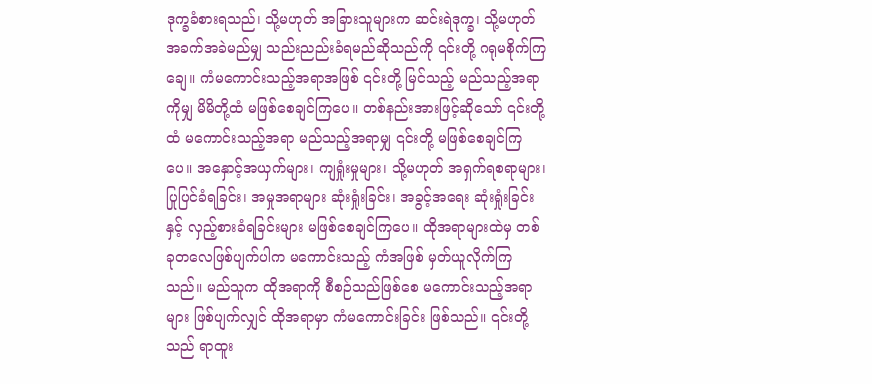ဒုက္ခခံစားရသည်၊ သို့မဟုတ် အခြားသူများက ဆင်းရဲဒုက္ခ၊ သို့မဟုတ် အခက်အခဲမည်မျှ သည်းညည်းခံရမည်ဆိုသည်ကို ၎င်းတို့ ဂရုမစိုက်ကြချေ။ ကံမကောင်းသည့်အရာအဖြစ် ၎င်းတို့ မြင်သည့် မည်သည့်အရာကိုမျှ မိမိတို့ထံ မဖြစ်စေချင်ကြပေ။ တစ်နည်းအားဖြင့်ဆိုသော် ၎င်းတို့ထံ မကောင်းသည့်အရာ မည်သည့်အရာမျှ ၎င်းတို့ မဖြစ်စေချင်ကြပေ။ အနှောင့်အယှက်များ၊ ကျရှုံးမှုများ၊ သို့မဟုတ် အရှက်ရစရာများ၊ ပြုပြင်ခံရခြင်း၊ အမှုအရာများ ဆုံးရှုံးခြင်း၊ အခွင့်အရေး ဆုံးရှုံးခြင်းနှင့် လှည့်စားခံရခြင်းများ မဖြစ်စေချင်ကြပေ။ ထိုအရာများထဲမှ တစ်ခုတလေဖြစ်ပျက်ပါက မကောင်းသည့် ကံအဖြစ် မှတ်ယူလိုက်ကြသည်။ မည်သူက ထိုအရာကို စီစဉ်သည်ဖြစ်စေ မကောင်းသည့်အရာများ ဖြစ်ပျက်လျှင် ထိုအရာမှာ ကံမကောင်းခြင်း ဖြစ်သည်။ ၎င်းတို့သည် ရာထူး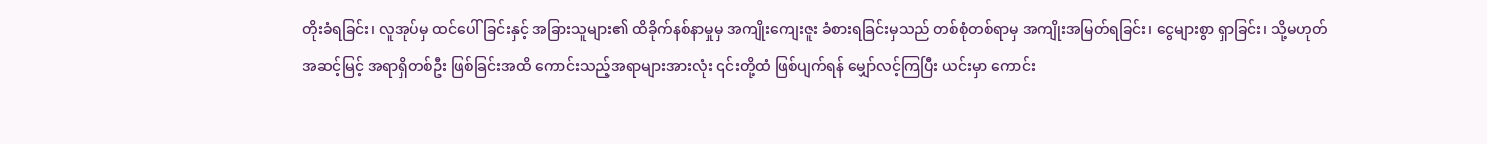တိုးခံရခြင်း၊ လူအုပ်မှ ထင်ပေါ်ခြင်းနှင့် အခြားသူများ၏ ထိခိုက်နစ်နာမှုမှ အကျိုးကျေးဇူး ခံစားရခြင်းမှသည် တစ်စုံတစ်ရာမှ အကျိုးအမြတ်ရခြင်း၊ ငွေများစွာ ရှာခြင်း၊ သို့မဟုတ် အဆင့်မြင့် အရာရှိတစ်ဦး ဖြစ်ခြင်းအထိ ကောင်းသည့်အရာများအားလုံး ၎င်းတို့ထံ ဖြစ်ပျက်ရန် မျှော်လင့်ကြပြီး ယင်းမှာ ကောင်း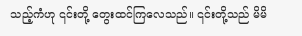သည့်ကံဟု ၎င်းတို့ တွေးထင်ကြလေသည်။ ၎င်းတို့သည် မိမိ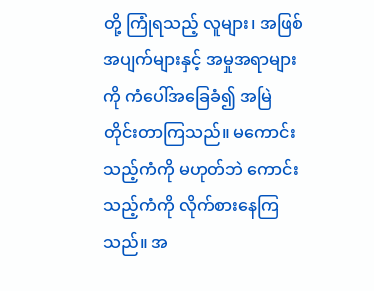တို့ ကြုံရသည့် လူများ၊ အဖြစ်အပျက်များနှင့် အမှုအရာများကို ကံပေါ်အခြေခံ၍ အမြဲ တိုင်းတာကြသည်။ မကောင်းသည့်ကံကို မဟုတ်ဘဲ ကောင်းသည့်ကံကို လိုက်စားနေကြသည်။ အ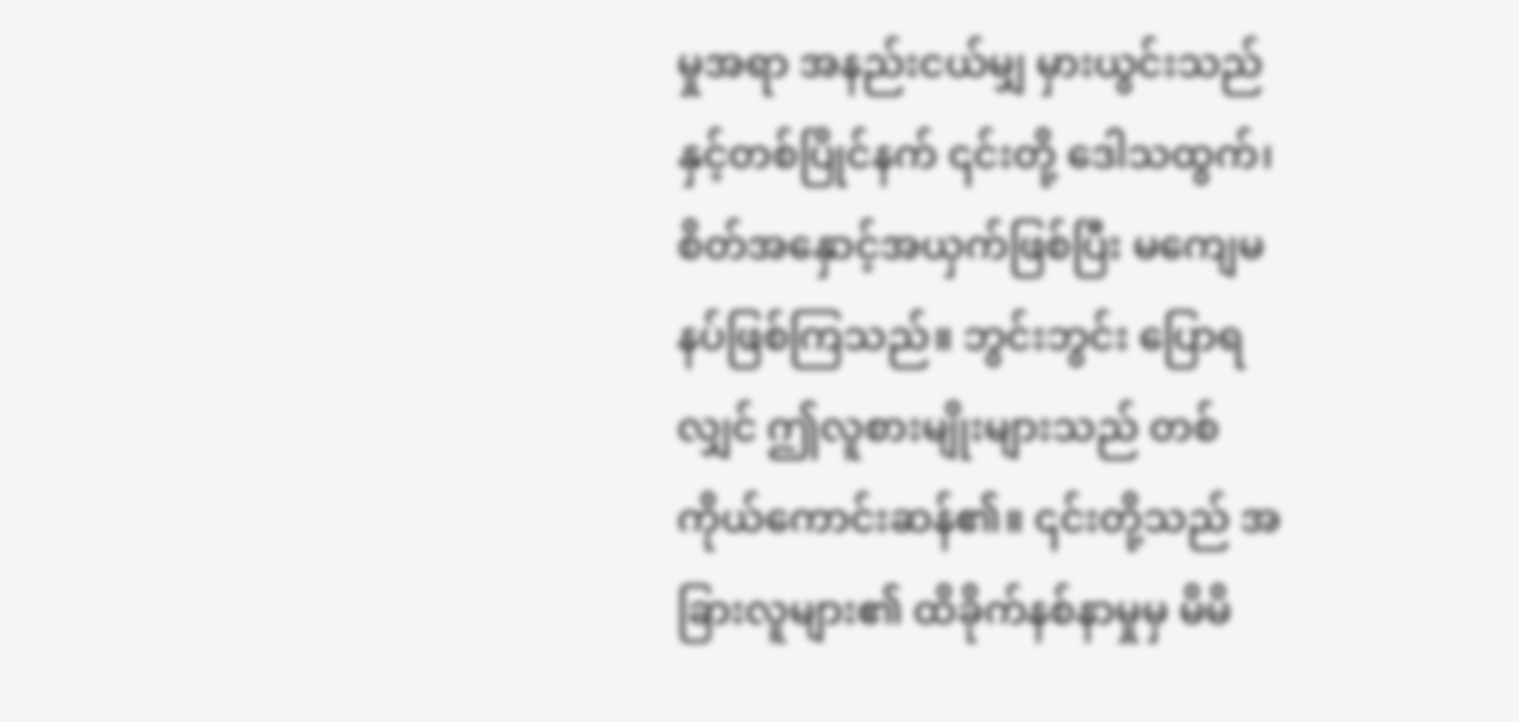မှုအရာ အနည်းငယ်မျှ မှားယွင်းသည်နှင့်တစ်ပြိုင်နက် ၎င်းတို့ ဒေါသထွက်၊ စိတ်အနှောင့်အယှက်ဖြစ်ပြီး မကျေမနပ်ဖြစ်ကြသည်။ ဘွင်းဘွင်း ပြောရလျှင် ဤလူစားမျိုးများသည် တစ်ကိုယ်ကောင်းဆန်၏။ ၎င်းတို့သည် အခြားလူများ၏ ထိခိုက်နစ်နာမှုမှ မိမိ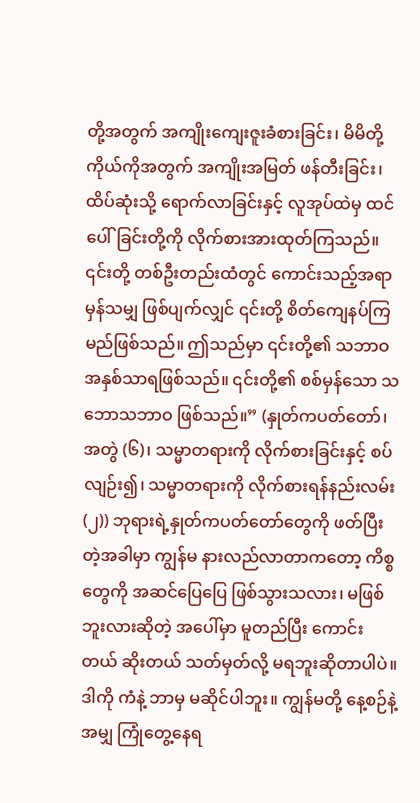တို့အတွက် အကျိုးကျေးဇူးခံစားခြင်း၊ မိမိတို့ကိုယ်ကိုအတွက် အကျိုးအမြတ် ဖန်တီးခြင်း၊ ထိပ်ဆုံးသို့ ရောက်လာခြင်းနှင့် လူအုပ်ထဲမှ ထင်ပေါ်ခြင်းတို့ကို လိုက်စားအားထုတ်ကြသည်။ ၎င်းတို့ တစ်ဦးတည်းထံတွင် ကောင်းသည့်အရာမှန်သမျှ ဖြစ်ပျက်လျှင် ၎င်းတို့ စိတ်ကျေနပ်ကြမည်ဖြစ်သည်။ ဤသည်မှာ ၎င်းတို့၏ သဘာဝ အနှစ်သာရဖြစ်သည်။ ၎င်းတို့၏ စစ်မှန်သော သဘောသဘာဝ ဖြစ်သည်။” (နှုတ်ကပတ်တော်၊ အတွဲ (၆)၊ သမ္မာတရားကို လိုက်စားခြင်းနှင့် စပ်လျဉ်း၍၊ သမ္မာတရားကို လိုက်စားရန်နည်းလမ်း (၂)) ဘုရားရဲ့နှုတ်ကပတ်တော်တွေကို ဖတ်ပြီးတဲ့အခါမှာ ကျွန်မ နားလည်လာတာကတော့ ကိစ္စတွေကို အဆင်ပြေပြေ ဖြစ်သွားသလား၊ မဖြစ်ဘူးလားဆိုတဲ့ အပေါ်မှာ မူတည်ပြီး ကောင်းတယ် ဆိုးတယ် သတ်မှတ်လို့ မရဘူးဆိုတာပါပဲ။ ဒါကို ကံနဲ့ ဘာမှ မဆိုင်ပါဘူး။ ကျွန်မတို့ နေ့စဉ်နဲ့အမျှ ကြုံတွေ့နေရ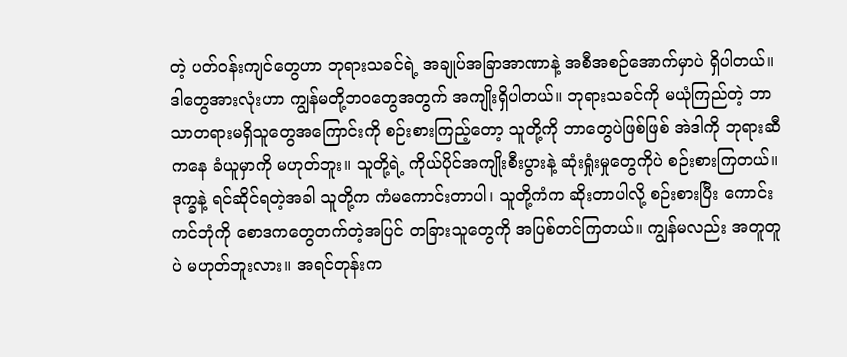တဲ့ ပတ်ဝန်းကျင်တွေဟာ ဘုရားသခင်ရဲ့ အချုပ်အခြာအာဏာနဲ့ အစီအစဉ်အောက်မှာပဲ ရှိပါတယ်။ ဒါတွေအားလုံးဟာ ကျွန်မတို့ဘဝတွေအတွက် အကျိုးရှိပါတယ်။ ဘုရားသခင်ကို မယုံကြည်တဲ့ ဘာသာတရားမရှိသူတွေအကြောင်းကို စဉ်းစားကြည့်တော့ သူတို့ကို ဘာတွေပဲဖြစ်ဖြစ် အဲဒါကို ဘုရားဆီကနေ ခံယူမှာကို မဟုတ်ဘူး။ သူတို့ရဲ့ ကိုယ်ပိုင်အကျိုးစီးပွားနဲ့ ဆုံးရှုံးမှုတွေကိုပဲ စဉ်းစားကြတယ်။ ဒုက္ခနဲ့ ရင်ဆိုင်ရတဲ့အခါ သူတို့က ကံမကောင်းတာပါ၊ သူတို့ကံက ဆိုးတာပါလို့ စဉ်းစားပြီး ကောင်းကင်ဘုံကို စောဒကတွေတက်တဲ့အပြင် တခြားသူတွေကို အပြစ်တင်ကြတယ်။ ကျွန်မလည်း အတူတူပဲ မဟုတ်ဘူးလား။ အရင်တုန်းက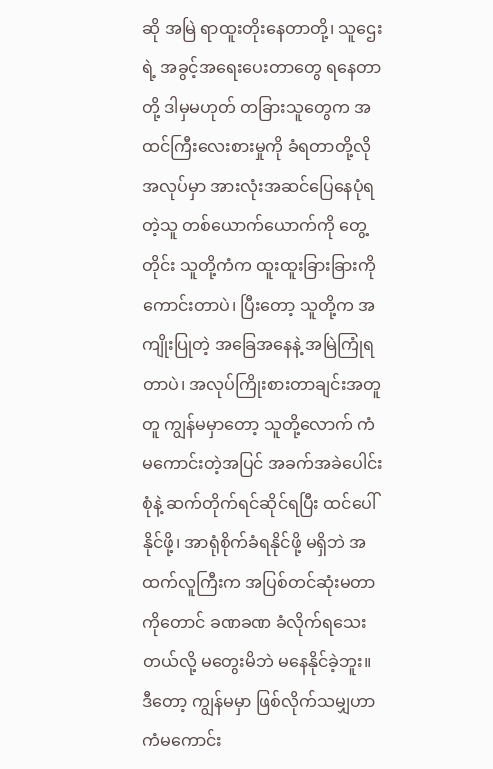ဆို အမြဲ ရာထူးတိုးနေတာတို့၊ သူဌေးရဲ့ အခွင့်အရေးပေးတာတွေ ရနေတာတို့ ဒါမှမဟုတ် တခြားသူတွေက အထင်ကြီးလေးစားမှုကို ခံရတာတို့လို အလုပ်မှာ အားလုံးအဆင်ပြေနေပုံရတဲ့သူ တစ်ယောက်ယောက်ကို တွေ့တိုင်း သူတို့ကံက ထူးထူးခြားခြားကို ကောင်းတာပဲ၊ ပြီးတော့ သူတို့က အကျိုးပြုတဲ့ အခြေအနေနဲ့ အမြဲကြုံရတာပဲ၊ အလုပ်ကြိုးစားတာချင်းအတူတူ ကျွန်မမှာတော့ သူတို့လောက် ကံမကောင်းတဲ့အပြင် အခက်အခဲပေါင်းစုံနဲ့ ဆက်တိုက်ရင်ဆိုင်ရပြီး ထင်ပေါ်နိုင်ဖို့၊ အာရုံစိုက်ခံရနိုင်ဖို့ မရှိဘဲ အထက်လူကြီးက အပြစ်တင်ဆုံးမတာကိုတောင် ခဏခဏ ခံလိုက်ရသေးတယ်လို့ မတွေးမိဘဲ မနေနိုင်ခဲ့ဘူး။ ဒီတော့ ကျွန်မမှာ ဖြစ်လိုက်သမျှဟာ ကံမကောင်း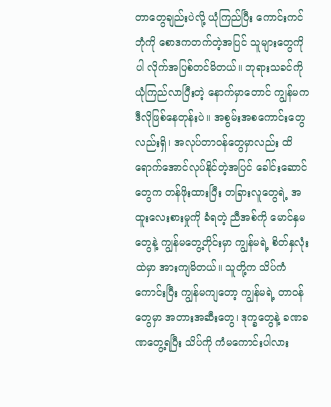တာတွေချည်းပဲလို့ ယုံကြည်ပြီး ကောင်းကင်ဘုံကို စောဒကတက်တဲ့အပြင် သူများတွေကိုပါ လိုက်အပြစ်တင်မိတယ်။ ဘုရားသခင်ကို ယုံကြည်လာပြီးတဲ့ နောက်မှာတောင် ကျွန်မက ဒီလိုဖြစ်နေတုန်းပဲ။ အစွမ်းအစကောင်းတွေလည်းရှိ၊ အလုပ်တာဝန်တွေမှာလည်း ထိရောက်အောင်လုပ်နိုင်တဲ့အပြင် ခေါင်းဆောင်တွေက တန်ဖိုးထားပြီး တခြားလူတွေရဲ့ အထူးလေးစားမှုကို ခံရတဲ့ ညီအစ်ကို မောင်နှမတွေနဲ့ ကျွန်မတွေ့တိုင်းမှာ ကျွန်မရဲ့ စိတ်နှလုံးထဲမှာ အားကျမိတယ်။ သူတို့က သိပ်ကံကောင်းပြီး ကျွန်မကျတော့ ကျွန်မရဲ့ တာဝန်တွေမှာ အတားအဆီးတွေ၊ ဒုက္ခတွေနဲ့ ခဏခဏတွေ့ရပြီး သိပ်ကို ကံမကောင်းပါလား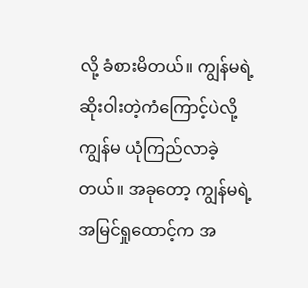လို့ ခံစားမိတယ်။ ကျွန်မရဲ့ ဆိုးဝါးတဲ့ကံကြောင့်ပဲလို့ ကျွန်မ ယုံကြည်လာခဲ့တယ်။ အခုတော့ ကျွန်မရဲ့ အမြင်ရှုထောင့်က အ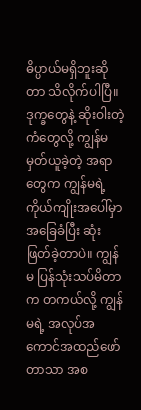ဓိပ္ပာယ်မရှိဘူးဆိုတာ သိလိုက်ပါပြီ။ ဒုက္ခတွေနဲ့ ဆိုးဝါးတဲ့ကံတွေလို့ ကျွန်မမှတ်ယူခဲ့တဲ့ အရာတွေက ကျွန်မရဲ့ ကိုယ်ကျိုးအပေါ်မှာ အခြေခံပြီး ဆုံးဖြတ်ခဲ့တာပဲ။ ကျွန်မ ပြန်သုံးသပ်မိတာက တကယ်လို့ ကျွန်မရဲ့ အလုပ်အကောင်အထည်ဖော်တာသာ အစ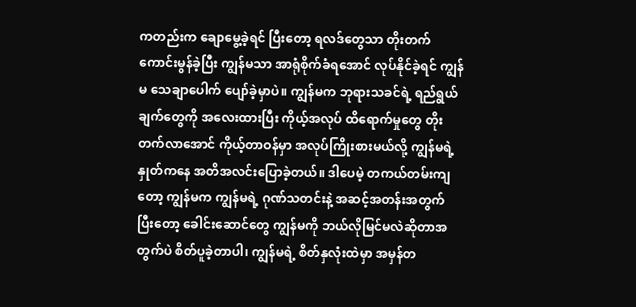ကတည်းက ချောမွေ့ခဲ့ရင် ပြီးတော့ ရလဒ်တွေသာ တိုးတက်ကောင်းမွန်ခဲ့ပြီး ကျွန်မသာ အာရုံစိုက်ခံရအောင် လုပ်နိုင်ခဲ့ရင် ကျွန်မ သေချာပေါက် ပျော်ခဲ့မှာပဲ။ ကျွန်မက ဘုရားသခင်ရဲ့ ရည်ရွယ်ချက်တွေကို အလေးထားပြီး ကိုယ့်အလုပ် ထိရောက်မှုတွေ တိုးတက်လာအောင် ကိုယ့်တာဝန်မှာ အလုပ်ကြိုးစားမယ်လို့ ကျွန်မရဲ့နှုတ်ကနေ အတိအလင်းပြောခဲ့တယ်။ ဒါပေမဲ့ တကယ်တမ်းကျတော့ ကျွန်မက ကျွန်မရဲ့ ဂုဏ်သတင်းနဲ့ အဆင့်အတန်းအတွက် ပြီးတော့ ခေါင်းဆောင်တွေ ကျွန်မကို ဘယ်လိုမြင်မလဲဆိုတာအတွက်ပဲ စိတ်ပူခဲ့တာပါ၊ ကျွန်မရဲ့ စိတ်နှလုံးထဲမှာ အမှန်တ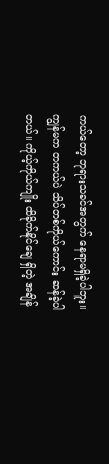ကယ်တော့ ဘုရားသခင်အတွက် နေရာမရှိခဲ့ပါဘူး။ ကျွန်မက တကယ်ပဲ သိပ်တစ်ကိုယ်ကောင်း ဆန်ခဲ့ပါတယ်။ ကိုယ့်ကိုယ်ကျိုး ထိခိုက်နိုင်ချေ ရှိတဲ့ အချိန်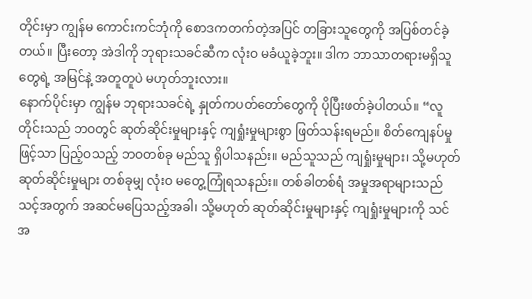တိုင်းမှာ ကျွန်မ ကောင်းကင်ဘုံကို စောဒကတက်တဲ့အပြင် တခြားသူတွေကို အပြစ်တင်ခဲ့တယ်။ ပြီးတော့ အဲဒါကို ဘုရားသခင်ဆီက လုံးဝ မခံယူခဲ့ဘူး။ ဒါက ဘာသာတရားမရှိသူတွေရဲ့ အမြင်နဲ့ အတူတူပဲ မဟုတ်ဘူးလား။
နောက်ပိုင်းမှာ ကျွန်မ ဘုရားသခင်ရဲ့ နှုတ်ကပတ်တော်တွေကို ပိုပြီးဖတ်ခဲ့ပါတယ်။ “လူတိုင်းသည် ဘဝတွင် ဆုတ်ဆိုင်းမှုများနှင့် ကျရှုံးမှုများစွာ ဖြတ်သန်းရမည်။ စိတ်ကျေနပ်မှုဖြင့်သာ ပြည့်ဝသည့် ဘဝတစ်ခု မည်သူ ရှိပါသနည်း။ မည်သူသည် ကျရှုံးမှုများ၊ သို့မဟုတ် ဆုတ်ဆိုင်းမှုများ တစ်ခုမျှ လုံးဝ မတွေ့ကြုံရသနည်း။ တစ်ခါတစ်ရံ အမှုအရာများသည် သင့်အတွက် အဆင်မပြေသည့်အခါ၊ သို့မဟုတ် ဆုတ်ဆိုင်းမှုများနှင့် ကျရှုံးမှုများကို သင် အ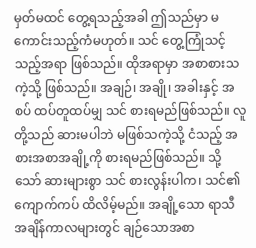မှတ်မထင် တွေ့ရသည့်အခါ ဤသည်မှာ မကောင်းသည့်ကံမဟုတ်။ သင် တွေ့ကြုံသင့်သည့်အရာ ဖြစ်သည်။ ထိုအရာမှာ အစာစားသကဲ့သို့ ဖြစ်သည်။ အချဉ်၊ အချို၊ အခါးနှင့် အစပ် ထပ်တူထပ်မျှ သင် စားရမည်ဖြစ်သည်။ လူတို့သည် ဆားမပါဘဲ မဖြစ်သကဲ့သို့ ငံသည့် အစားအစာအချို့ကို စားရမည်ဖြစ်သည်။ သို့သော် ဆားများစွာ သင် စားလွန်းပါက၊ သင်၏ ကျောက်ကပ် ထိလိမ့်မည်။ အချို့သော ရာသီအချိန်ကာလများတွင် ချဉ်သောအစာ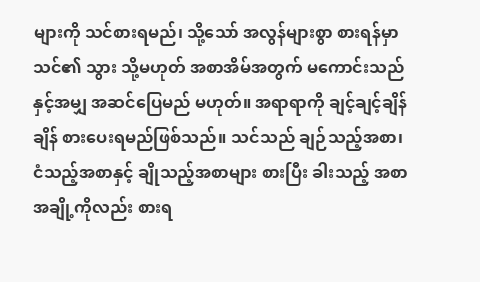များကို သင်စားရမည်၊ သို့သော် အလွန်များစွာ စားရန်မှာ သင်၏ သွား သို့မဟုတ် အစာအိမ်အတွက် မကောင်းသည်နှင့်အမျှ အဆင်ပြေမည် မဟုတ်။ အရာရာကို ချင့်ချင့်ချိန်ချိန် စားပေးရမည်ဖြစ်သည်။ သင်သည် ချဉ်သည့်အစာ၊ ငံသည့်အစာနှင့် ချိုသည့်အစာများ စားပြီး ခါးသည့် အစာအချို့ကိုလည်း စားရ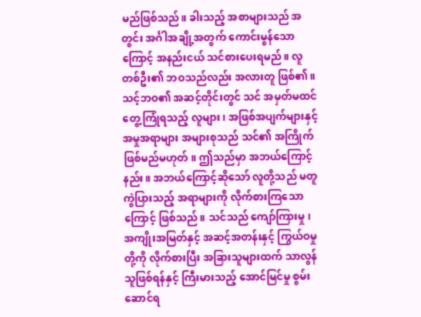မည်ဖြစ်သည်။ ခါးသည့် အစာများသည် အတွင်း အင်္ဂါအချို့အတွက် ကောင်းမွန်သောကြောင့် အနည်းငယ် သင်စားပေးရမည်။ လူတစ်ဦး၏ ဘဝသည်လည်း အလားတူ ဖြစ်၏။ သင့်ဘဝ၏ အဆင့်တိုင်းတွင် သင် အမှတ်မထင် တွေ့ကြုံရသည့် လူများ၊ အဖြစ်အပျက်များနှင့် အမှုအရာများ အများစုသည် သင်၏ အကြိုက် ဖြစ်မည်မဟုတ်။ ဤသည်မှာ အဘယ်ကြောင့်နည်း။ အဘယ်ကြောင့်ဆိုသော် လူတို့သည် မတူကွဲပြားသည့် အရာများကို လိုက်စားကြသောကြောင့် ဖြစ်သည်။ သင်သည် ကျော်ကြားမှု၊ အကျိုးအမြတ်နှင့် အဆင့်အတန်းနှင့် ကြွယ်ဝမှုတို့ကို လိုက်စားပြီး အခြားသူများထက် သာလွန်သူဖြစ်ရန်နှင့် ကြီးမားသည့် အောင်မြင်မှု စွမ်းဆောင်ရ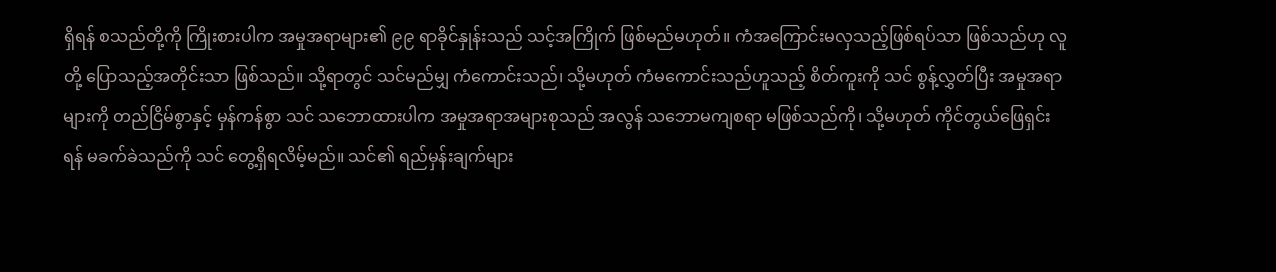ရှိရန် စသည်တို့ကို ကြိုးစားပါက အမှုအရာများ၏ ၉၉ ရာခိုင်နှုန်းသည် သင့်အကြိုက် ဖြစ်မည်မဟုတ်။ ကံအကြောင်းမလှသည့်ဖြစ်ရပ်သာ ဖြစ်သည်ဟု လူတို့ ပြောသည့်အတိုင်းသာ ဖြစ်သည်။ သို့ရာတွင် သင်မည်မျှ ကံကောင်းသည်၊ သို့မဟုတ် ကံမကောင်းသည်ဟူသည့် စိတ်ကူးကို သင် စွန့်လွှတ်ပြီး အမှုအရာများကို တည်ငြိမ်စွာနှင့် မှန်ကန်စွာ သင် သဘောထားပါက အမှုအရာအများစုသည် အလွန် သဘောမကျစရာ မဖြစ်သည်ကို၊ သို့မဟုတ် ကိုင်တွယ်ဖြေရှင်းရန် မခက်ခဲသည်ကို သင် တွေ့ရှိရလိမ့်မည်။ သင်၏ ရည်မှန်းချက်များ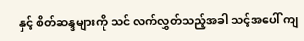နှင့် စိတ်ဆန္ဒများကို သင် လက်လွှတ်သည့်အခါ သင့်အပေါ် ကျ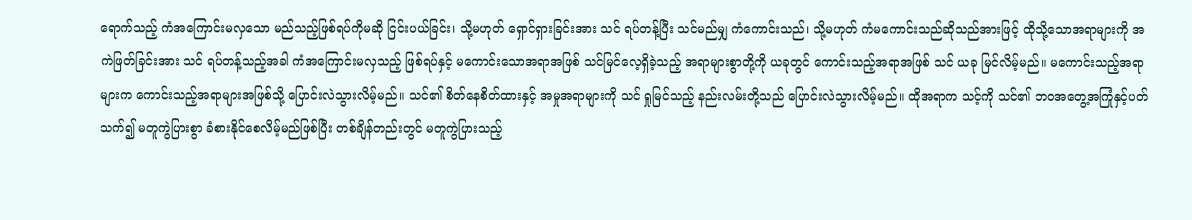ရောက်သည့် ကံအကြောင်းမလှသော မည်သည့်ဖြစ်ရပ်ကိုမဆို ငြင်းပယ်ခြင်း၊ သို့မဟုတ် ရှောင်ရှားခြင်းအား သင် ရပ်တန့်ပြီး သင်မည်မျှ ကံကောင်းသည်၊ သို့မဟုတ် ကံမကောင်းသည်ဆိုသည်အားဖြင့် ထိုသို့သောအရာများကို အကဲဖြတ်ခြင်းအား သင် ရပ်တန့်သည့်အခါ ကံအကြောင်းမလှသည့် ဖြစ်ရပ်နှင့် မကောင်းသောအရာအဖြစ် သင်မြင်လေ့ရှိခဲ့သည့် အရာများစွာတို့ကို ယခုတွင် ကောင်းသည့်အရာအဖြစ် သင် ယခု မြင်လိမ့်မည်။ မကောင်းသည့်အရာများက ကောင်းသည့်အရာများအဖြစ်သို့ ပြောင်းလဲသွားလိမ့်မည်။ သင်၏ စိတ်နေစိတ်ထားနှင့် အမှုအရာများကို သင် ရှုမြင်သည့် နည်းလမ်းတို့သည် ပြောင်းလဲသွားလိမ့်မည်။ ထိုအရာက သင့်ကို သင်၏ ဘဝအတွေ့အကြုံနှင့်ပတ်သက်၍ မတူကွဲပြားစွာ ခံစားနိုင်စေလိမ့်မည်ဖြစ်ပြီး တစ်ချိန်တည်းတွင် မတူကွဲပြားသည့်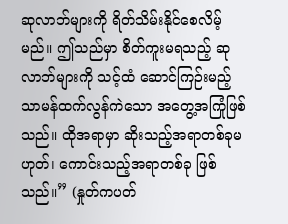ဆုလာဘ်များကို ရိတ်သိမ်းနိုင်စေလိမ့်မည်။ ဤသည်မှာ စိတ်ကူးမရသည့် ဆုလာဘ်များကို သင့်ထံ ဆောင်ကြဉ်းမည့် သာမန်ထက်လွန်ကဲသော အတွေ့အကြုံဖြစ်သည်။ ထိုအရာမှာ ဆိုးသည့်အရာတစ်ခုမဟုတ်၊ ကောင်းသည့်အရာတစ်ခု ဖြစ်သည်။” (နှုတ်ကပတ်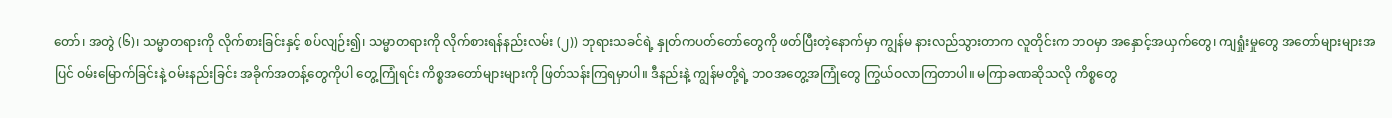တော်၊ အတွဲ (၆)၊ သမ္မာတရားကို လိုက်စားခြင်းနှင့် စပ်လျဉ်း၍၊ သမ္မာတရားကို လိုက်စားရန်နည်းလမ်း (၂)) ဘုရားသခင်ရဲ့ နှုတ်ကပတ်တော်တွေကို ဖတ်ပြီးတဲ့နောက်မှာ ကျွန်မ နားလည်သွားတာက လူတိုင်းက ဘဝမှာ အနှောင့်အယှက်တွေ၊ ကျရှုံးမှုတွေ အတော်များများအပြင် ဝမ်းမြောက်ခြင်းနဲ့ ဝမ်းနည်းခြင်း အခိုက်အတန့်တွေကိုပါ တွေ့ကြုံရင်း ကိစ္စအတော်များများကို ဖြတ်သန်းကြရမှာပါ။ ဒီနည်းနဲ့ ကျွန်မတို့ရဲ့ ဘဝအတွေ့အကြုံတွေ ကြွယ်ဝလာကြတာပါ။ မကြာခဏဆိုသလို ကိစ္စတွေ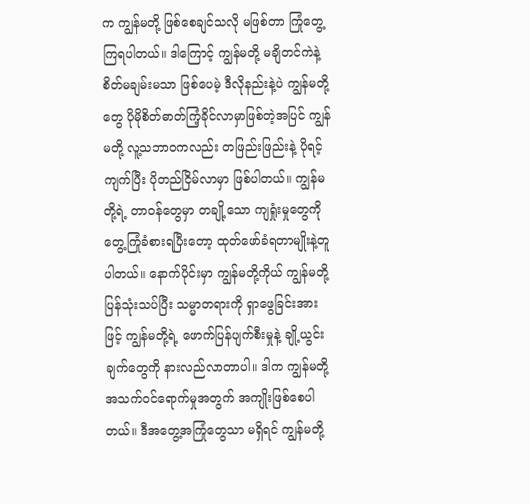က ကျွန်မတို့ ဖြစ်စေချင်သလို မဖြစ်တာ ကြုံတွေ့ကြရပါတယ်။ ဒါကြောင့် ကျွန်မတို့ မချိတင်ကဲနဲ့ စိတ်မချမ်းမသာ ဖြစ်ပေမဲ့ ဒီလိုနည်းနဲ့ပဲ ကျွန်မတို့တွေ ပိုမိုစိတ်ဓာတ်ကြံ့ခိုင်လာမှာဖြစ်တဲ့အပြင် ကျွန်မတို့ လူ့သဘာဝကလည်း တဖြည်းဖြည်းနဲ့ ပိုရင့်ကျက်ပြီး ပိုတည်ငြိမ်လာမှာ ဖြစ်ပါတယ်။ ကျွန်မတို့ရဲ့ တာဝန်တွေမှာ တချို့သော ကျရှုံးမှုတွေကို တွေ့ကြုံခံစားရပြီးတော့ ထုတ်ဖော်ခံရတာမျိုးနဲ့တူပါတယ်။ နောက်ပိုင်းမှာ ကျွန်မတို့ကိုယ် ကျွန်မတို့ ပြန်သုံးသပ်ပြီး သမ္မာတရားကို ရှာဖွေခြင်းအားဖြင့် ကျွန်မတို့ရဲ့ ဖောက်ပြန်ပျက်စီးမှုနဲ့ ချို့ယွင်းချက်တွေကို နားလည်လာတာပါ။ ဒါက ကျွန်မတို့ အသက်ဝင်ရောက်မှုအတွက် အကျိုးဖြစ်စေပါတယ်။ ဒီအတွေ့အကြုံတွေသာ မရှိရင် ကျွန်မတို့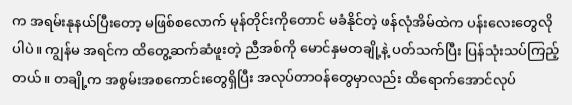က အရမ်းနုနယ်ပြီးတော့ မဖြစ်စလောက် မုန်တိုင်းကိုတောင် မခံနိုင်တဲ့ ဖန်လုံအိမ်ထဲက ပန်းလေးတွေလိုပါပဲ။ ကျွန်မ အရင်က ထိတွေ့ဆက်ဆံဖူးတဲ့ ညီအစ်ကို မောင်နှမတချို့နဲ့ ပတ်သက်ပြီး ပြန်သုံးသပ်ကြည့်တယ်။ တချို့က အစွမ်းအစကောင်းတွေရှိပြီး အလုပ်တာဝန်တွေမှာလည်း ထိရောက်အောင်လုပ်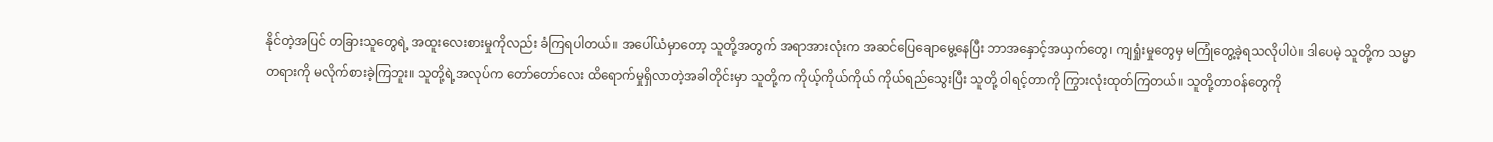နိုင်တဲ့အပြင် တခြားသူတွေရဲ့ အထူးလေးစားမှုကိုလည်း ခံကြရပါတယ်။ အပေါ်ယံမှာတော့ သူတို့အတွက် အရာအားလုံးက အဆင်ပြေချောမွေ့နေပြီး ဘာအနှောင့်အယှက်တွေ၊ ကျရှုံးမှုတွေမှ မကြုံတွေ့ခဲ့ရသလိုပါပဲ။ ဒါပေမဲ့ သူတို့က သမ္မာတရားကို မလိုက်စားခဲ့ကြဘူး။ သူတို့ရဲ့အလုပ်က တော်တော်လေး ထိရောက်မှုရှိလာတဲ့အခါတိုင်းမှာ သူတို့က ကိုယ့်ကိုယ်ကိုယ် ကိုယ်ရည်သွေးပြီး သူတို့ ဝါရင့်တာကို ကြွားလုံးထုတ်ကြတယ်။ သူတို့တာဝန်တွေကို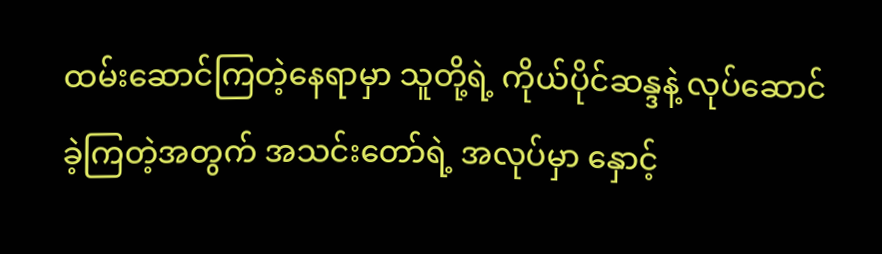ထမ်းဆောင်ကြတဲ့နေရာမှာ သူတို့ရဲ့ ကိုယ်ပိုင်ဆန္ဒနဲ့ လုပ်ဆောင်ခဲ့ကြတဲ့အတွက် အသင်းတော်ရဲ့ အလုပ်မှာ နှောင့်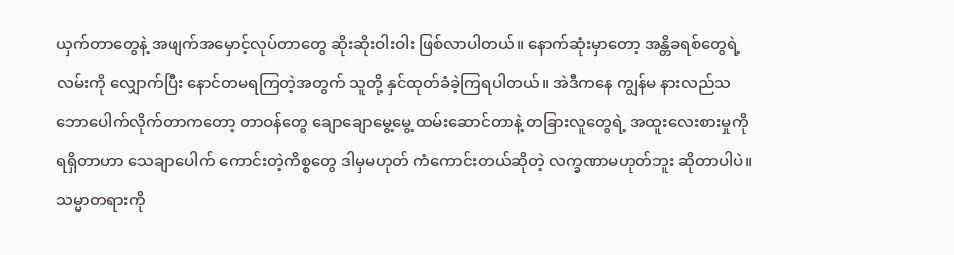ယှက်တာတွေနဲ့ အဖျက်အမှောင့်လုပ်တာတွေ ဆိုးဆိုးဝါးဝါး ဖြစ်လာပါတယ်။ နောက်ဆုံးမှာတော့ အန္တိခရစ်တွေရဲ့ လမ်းကို လျှောက်ပြီး နောင်တမရကြတဲ့အတွက် သူတို့ နှင်ထုတ်ခံခဲ့ကြရပါတယ်။ အဲဒီကနေ ကျွန်မ နားလည်သဘောပေါက်လိုက်တာကတော့ တာဝန်တွေ ချောချောမွေ့မွေ့ ထမ်းဆောင်တာနဲ့ တခြားလူတွေရဲ့ အထူးလေးစားမှုကို ရရှိတာဟာ သေချာပေါက် ကောင်းတဲ့ကိစ္စတွေ ဒါမှမဟုတ် ကံကောင်းတယ်ဆိုတဲ့ လက္ခဏာမဟုတ်ဘူး ဆိုတာပါပဲ။ သမ္မာတရားကို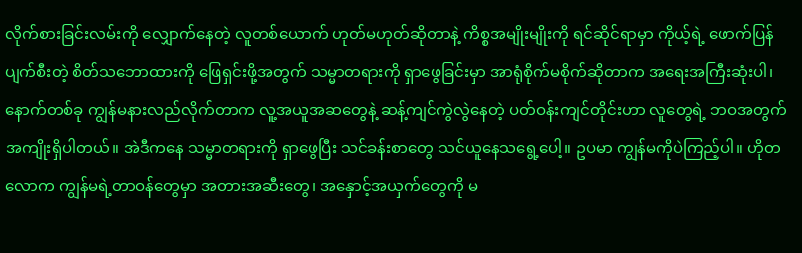လိုက်စားခြင်းလမ်းကို လျှောက်နေတဲ့ လူတစ်ယောက် ဟုတ်မဟုတ်ဆိုတာနဲ့ ကိစ္စအမျိုးမျိုးကို ရင်ဆိုင်ရာမှာ ကိုယ့်ရဲ့ ဖောက်ပြန်ပျက်စီးတဲ့ စိတ်သဘောထားကို ဖြေရှင်းဖို့အတွက် သမ္မာတရားကို ရှာဖွေခြင်းမှာ အာရုံစိုက်မစိုက်ဆိုတာက အရေးအကြီးဆုံးပါ၊ နောက်တစ်ခု ကျွန်မနားလည်လိုက်တာက လူ့အယူအဆတွေနဲ့ ဆန့်ကျင်ကွဲလွဲနေတဲ့ ပတ်ဝန်းကျင်တိုင်းဟာ လူတွေရဲ့ ဘဝအတွက် အကျိုးရှိပါတယ်။ အဲဒီကနေ သမ္မာတရားကို ရှာဖွေပြီး သင်ခန်းစာတွေ သင်ယူနေသရွေ့ပေါ့။ ဥပမာ ကျွန်မကိုပဲကြည့်ပါ။ ဟိုတလောက ကျွန်မရဲ့တာဝန်တွေမှာ အတားအဆီးတွေ၊ အနှောင့်အယှက်တွေကို မ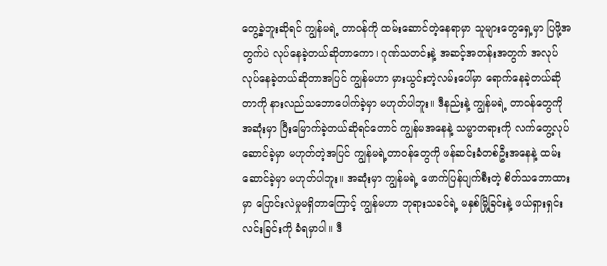တွေ့ခဲ့ဘူးဆိုရင် ကျွန်မရဲ့ တာဝန်ကို ထမ်းဆောင်တဲ့နေရာမှာ သူများတွေရှေ့မှာ ပြဖို့အတွက်ပဲ လုပ်နေခဲ့တယ်ဆိုတာကော၊ ဂုဏ်သတင်းနဲ့ အဆင့်အတန်းအတွက် အလုပ်လုပ်နေခဲ့တယ်ဆိုတာအပြင် ကျွန်မဟာ မှားယွင်းတဲ့လမ်းပေါ်မှာ ရောက်နေခဲ့တယ်ဆိုတာကို နားလည်သဘောပေါက်ခဲ့မှာ မဟုတ်ပါဘူး။ ဒီနည်းနဲ့ ကျွန်မရဲ့ တာဝန်တွေကို အဆုံးမှာ ပြီးမြောက်ခဲ့တယ်ဆိုရင်တောင် ကျွန်မအနေနဲ့ သမ္မာတရားကို လက်တွေ့လုပ်ဆောင်ခဲ့မှာ မဟုတ်တဲ့အပြင် ကျွန်မရဲ့တာဝန်တွေကို ဖန်ဆင်းခံတစ်ဦးအနေနဲ့ ထမ်းဆောင်ခဲ့မှာ မဟုတ်ပါဘူး။ အဆုံးမှာ ကျွန်မရဲ့ ဖောက်ပြန်ပျက်စီးတဲ့ စိတ်သဘောထားမှာ ပြောင်းလဲမှုမရှိတာကြောင့် ကျွန်မဟာ ဘုရားသခင်ရဲ့ မနှစ်မြို့ခြင်းနဲ့ ဖယ်ရှားရှင်းလင်းခြင်းကို ခံရမှာပါ။ ဒီ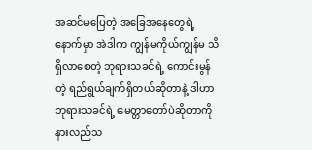အဆင်မပြေတဲ့ အခြေအနေတွေရဲ့နောက်မှာ အဲဒါက ကျွန်မကိုယ်ကျွန်မ သိရှိလာစေတဲ့ ဘုရားသခင်ရဲ့ ကောင်းမွန်တဲ့ ရည်ရွယ်ချက်ရှိတယ်ဆိုတာနဲ့ ဒါဟာ ဘုရားသခင်ရဲ့ မေတ္တာတော်ပဲဆိုတာကို နားလည်သ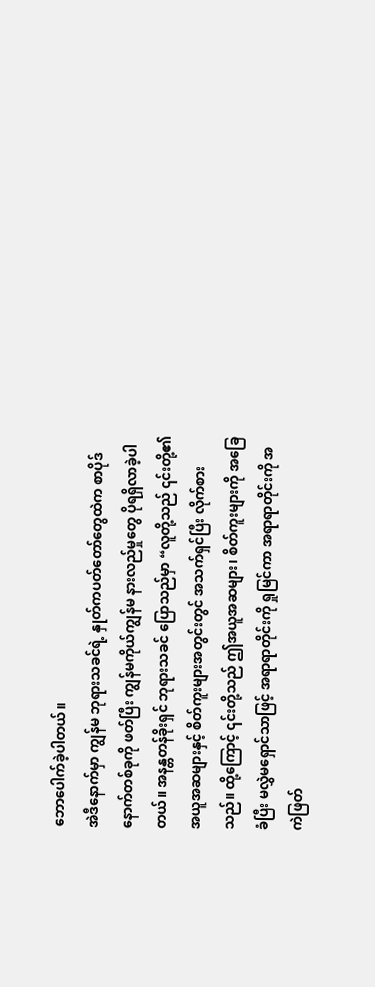ဘောပေါက်ခဲ့ပါတယ်။
အဲဒီနောက်မှာ ကျွန်မ ဘုရားသခင်ရဲ့ နှုတ်ကပတ်တော်တွေထဲက စာပိုဒ်နောက်တစ်ခုကို ဖတ်ပြီး ကျွန်မကိုယ်ကျွန်မ နားလည်မှုတွေ ပိုရရှိလာခဲ့ပါတယ်။ အနန္တတန်ခိုးရှင် ဘုရားသခင် ပြောသည်မှာ “လူတို့သည် ၎င်းတို့၏ အယူအဆများနှင့် စိတ်ကူးများအတွင်းတွင် အသက်ရှင်ပြီး လိုက်စားသည်။ ထို့ကြောင့် ၎င်းတို့သည် ဤအယူအဆများ၊ စိတ်ကူးများကို အခြေခံပြီး မလွှဲမရှောင်သာဖြင့် အရာရာတိုင်းကို ရှုမြင်ကာ အရာရာတိုင်းကို အကဲဖြတ်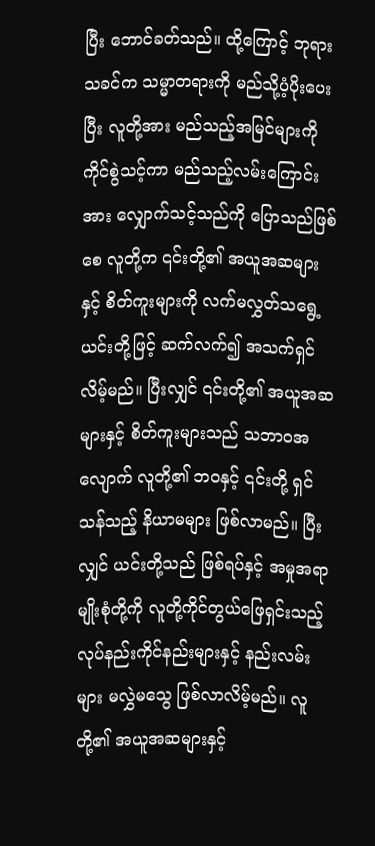ပြီး ဘောင်ခတ်သည်။ ထို့ကြောင့် ဘုရားသခင်က သမ္မာတရားကို မည်သို့ပံ့ပိုးပေးပြီး လူတို့အား မည်သည့်အမြင်များကို ကိုင်စွဲသင့်ကာ မည်သည့်လမ်းကြောင်းအား လျှောက်သင့်သည်ကို ပြောသည်ဖြစ်စေ လူတို့က ၎င်းတို့၏ အယူအဆများနှင့် စိတ်ကူးများကို လက်မလွှတ်သရွေ့ ယင်းတို့ဖြင့် ဆက်လက်၍ အသက်ရှင်လိမ့်မည်။ ပြီးလျှင် ၎င်းတို့၏ အယူအဆများနှင့် စိတ်ကူးများသည် သဘာဝအလျောက် လူတို့၏ ဘဝနှင့် ၎င်းတို့ ရှင်သန်သည့် နိယာမများ ဖြစ်လာမည်။ ပြီးလျှင် ယင်းတို့သည် ဖြစ်ရပ်နှင့် အမှုအရာမျိုးစုံတို့ကို လူတို့ကိုင်တွယ်ဖြေရှင်းသည့် လုပ်နည်းကိုင်နည်းများနှင့် နည်းလမ်းများ မလွှဲမသွေ ဖြစ်လာလိမ့်မည်။ လူတို့၏ အယူအဆများနှင့်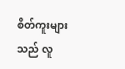စိတ်ကူးများသည် လူ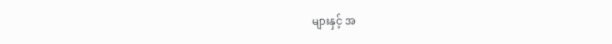များနှင့် အ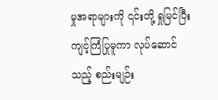မှုအရာများကို ၎င်းတို့ ရှုမြင်ပြီး ကျင့်ကြံပြုမူကာ လုပ်ဆောင်သည့် စည်းမျဉ်း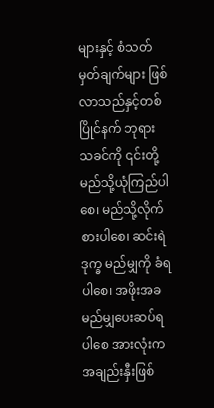များနှင့် စံသတ်မှတ်ချက်များ ဖြစ်လာသည်နှင့်တစ်ပြိုင်နက် ဘုရားသခင်ကို ၎င်းတို့ မည်သို့ယုံကြည်ပါစေ၊ မည်သို့လိုက်စားပါစေ၊ ဆင်းရဲဒုက္ခ မည်မျှကို ခံရပါစေ၊ အဖိုးအခ မည်မျှပေးဆပ်ရပါစေ အားလုံးက အချည်းနှီးဖြစ်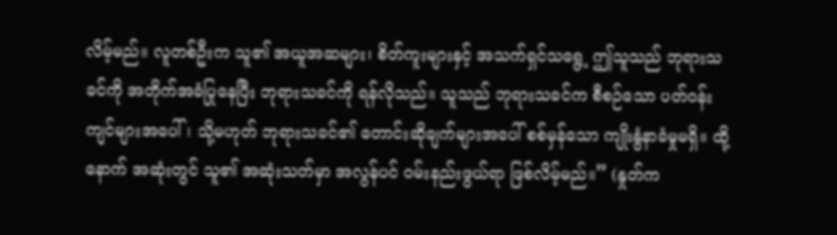လိမ့်မည်။ လူတစ်ဦးက သူ၏ အယူအဆများ၊ စိတ်ကူးများနှင့် အသက်ရှင်သရွေ့ ဤသူသည် ဘုရားသခင်ကို အတိုက်အခံပြုနေပြီး ဘုရားသခင်ကို ရန်လိုသည်။ သူသည် ဘုရားသခင်က စီစဉ်သော ပတ်ဝန်းကျင်များအပေါ်၊ သို့မဟုတ် ဘုရားသခင်၏ တောင်းဆိုချက်များအပေါ် စစ်မှန်သော ကျိုးနွံနာခံမှုမရှိ။ ထို့နောက် အဆုံးတွင် သူ၏ အဆုံးသတ်မှာ အလွန်ပင် ဝမ်းနည်းဖွယ်ရာ ဖြစ်လိမ့်မည်။” (နှုတ်က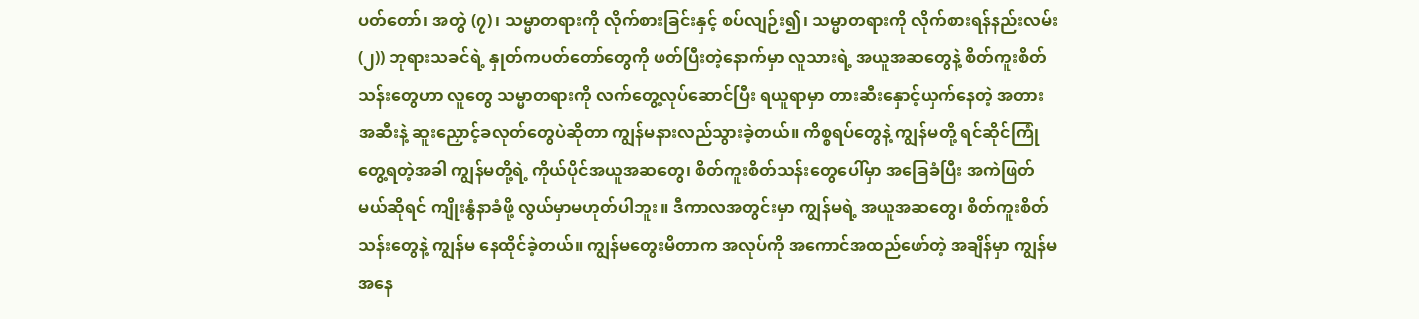ပတ်တော်၊ အတွဲ (၇)၊ သမ္မာတရားကို လိုက်စားခြင်းနှင့် စပ်လျဉ်း၍၊ သမ္မာတရားကို လိုက်စားရန်နည်းလမ်း (၂)) ဘုရားသခင်ရဲ့ နှုတ်ကပတ်တော်တွေကို ဖတ်ပြီးတဲ့နောက်မှာ လူသားရဲ့ အယူအဆတွေနဲ့ စိတ်ကူးစိတ်သန်းတွေဟာ လူတွေ သမ္မာတရားကို လက်တွေ့လုပ်ဆောင်ပြီး ရယူရာမှာ တားဆီးနှောင့်ယှက်နေတဲ့ အတားအဆီးနဲ့ ဆူးညှောင့်ခလုတ်တွေပဲဆိုတာ ကျွန်မနားလည်သွားခဲ့တယ်။ ကိစ္စရပ်တွေနဲ့ ကျွန်မတို့ ရင်ဆိုင်ကြုံတွေ့ရတဲ့အခါ ကျွန်မတို့ရဲ့ ကိုယ်ပိုင်အယူအဆတွေ၊ စိတ်ကူးစိတ်သန်းတွေပေါ်မှာ အခြေခံပြီး အကဲဖြတ်မယ်ဆိုရင် ကျိုးနွံနာခံဖို့ လွယ်မှာမဟုတ်ပါဘူး။ ဒီကာလအတွင်းမှာ ကျွန်မရဲ့ အယူအဆတွေ၊ စိတ်ကူးစိတ်သန်းတွေနဲ့ ကျွန်မ နေထိုင်ခဲ့တယ်။ ကျွန်မတွေးမိတာက အလုပ်ကို အကောင်အထည်ဖော်တဲ့ အချိန်မှာ ကျွန်မအနေ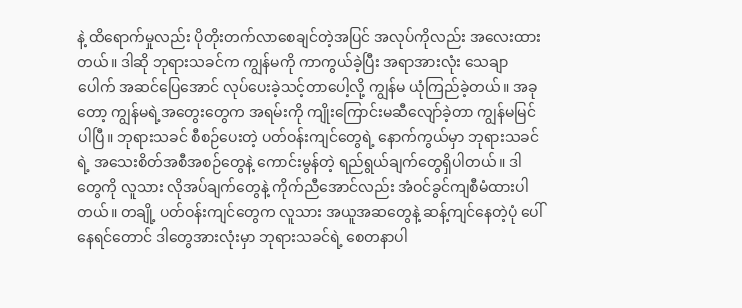နဲ့ ထိရောက်မှုလည်း ပိုတိုးတက်လာစေချင်တဲ့အပြင် အလုပ်ကိုလည်း အလေးထားတယ်။ ဒါဆို ဘုရားသခင်က ကျွန်မကို ကာကွယ်ခဲ့ပြီး အရာအားလုံး သေချာပေါက် အဆင်ပြေအောင် လုပ်ပေးခဲ့သင့်တာပေါ့လို့ ကျွန်မ ယုံကြည်ခဲ့တယ်။ အခုတော့ ကျွန်မရဲ့အတွေးတွေက အရမ်းကို ကျိုးကြောင်းမဆီလျော်ခဲ့တာ ကျွန်မမြင်ပါပြီ။ ဘုရားသခင် စီစဉ်ပေးတဲ့ ပတ်ဝန်းကျင်တွေရဲ့ နောက်ကွယ်မှာ ဘုရားသခင်ရဲ့ အသေးစိတ်အစီအစဉ်တွေနဲ့ ကောင်းမွန်တဲ့ ရည်ရွယ်ချက်တွေရှိပါတယ်။ ဒါတွေကို လူသား လိုအပ်ချက်တွေနဲ့ ကိုက်ညီအောင်လည်း အံဝင်ခွင်ကျစီမံထားပါတယ်။ တချို့ ပတ်ဝန်းကျင်တွေက လူသား အယူအဆတွေနဲ့ ဆန့်ကျင်နေတဲ့ပုံ ပေါ်နေရင်တောင် ဒါတွေအားလုံးမှာ ဘုရားသခင်ရဲ့ စေတနာပါ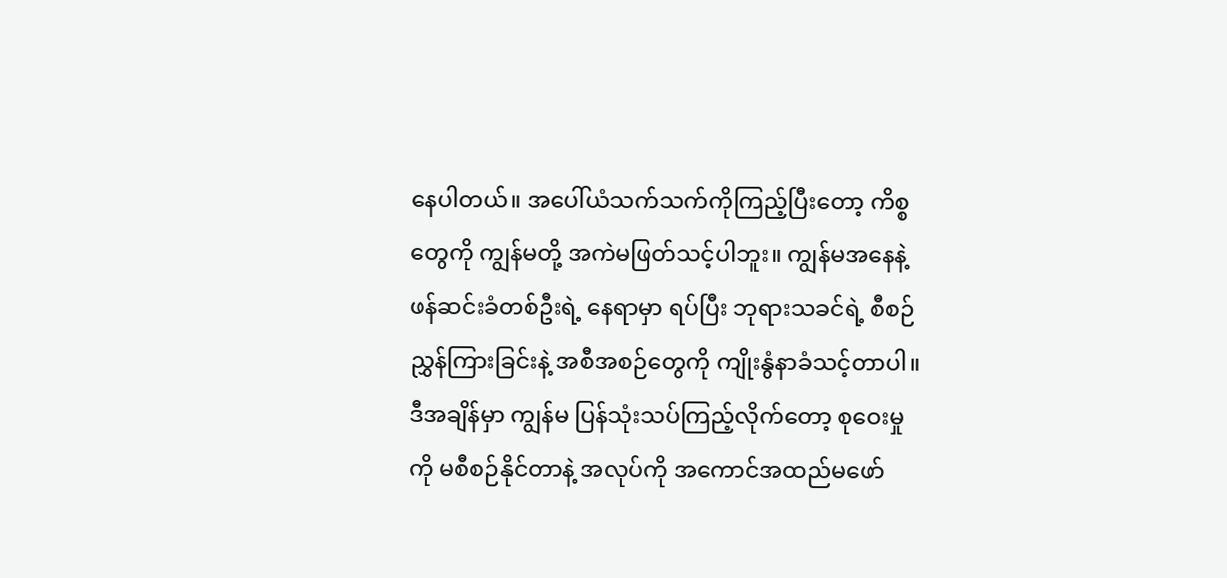နေပါတယ်။ အပေါ်ယံသက်သက်ကိုကြည့်ပြီးတော့ ကိစ္စတွေကို ကျွန်မတို့ အကဲမဖြတ်သင့်ပါဘူး။ ကျွန်မအနေနဲ့ ဖန်ဆင်းခံတစ်ဦးရဲ့ နေရာမှာ ရပ်ပြီး ဘုရားသခင်ရဲ့ စီစဉ်ညွှန်ကြားခြင်းနဲ့ အစီအစဉ်တွေကို ကျိုးနွံနာခံသင့်တာပါ။ ဒီအချိန်မှာ ကျွန်မ ပြန်သုံးသပ်ကြည့်လိုက်တော့ စုဝေးမှုကို မစီစဉ်နိုင်တာနဲ့ အလုပ်ကို အကောင်အထည်မဖော်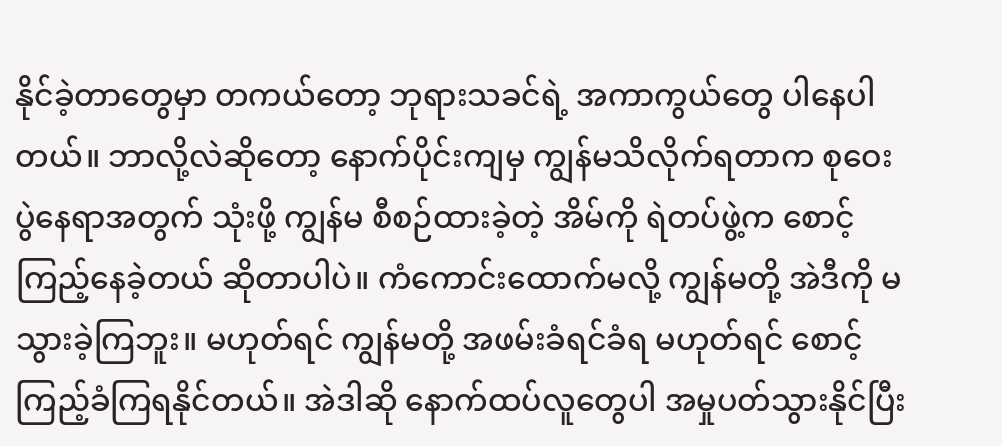နိုင်ခဲ့တာတွေမှာ တကယ်တော့ ဘုရားသခင်ရဲ့ အကာကွယ်တွေ ပါနေပါတယ်။ ဘာလို့လဲဆိုတော့ နောက်ပိုင်းကျမှ ကျွန်မသိလိုက်ရတာက စုဝေးပွဲနေရာအတွက် သုံးဖို့ ကျွန်မ စီစဉ်ထားခဲ့တဲ့ အိမ်ကို ရဲတပ်ဖွဲ့က စောင့်ကြည့်နေခဲ့တယ် ဆိုတာပါပဲ။ ကံကောင်းထောက်မလို့ ကျွန်မတို့ အဲဒီကို မသွားခဲ့ကြဘူး။ မဟုတ်ရင် ကျွန်မတို့ အဖမ်းခံရင်ခံရ မဟုတ်ရင် စောင့်ကြည့်ခံကြရနိုင်တယ်။ အဲဒါဆို နောက်ထပ်လူတွေပါ အမှုပတ်သွားနိုင်ပြီး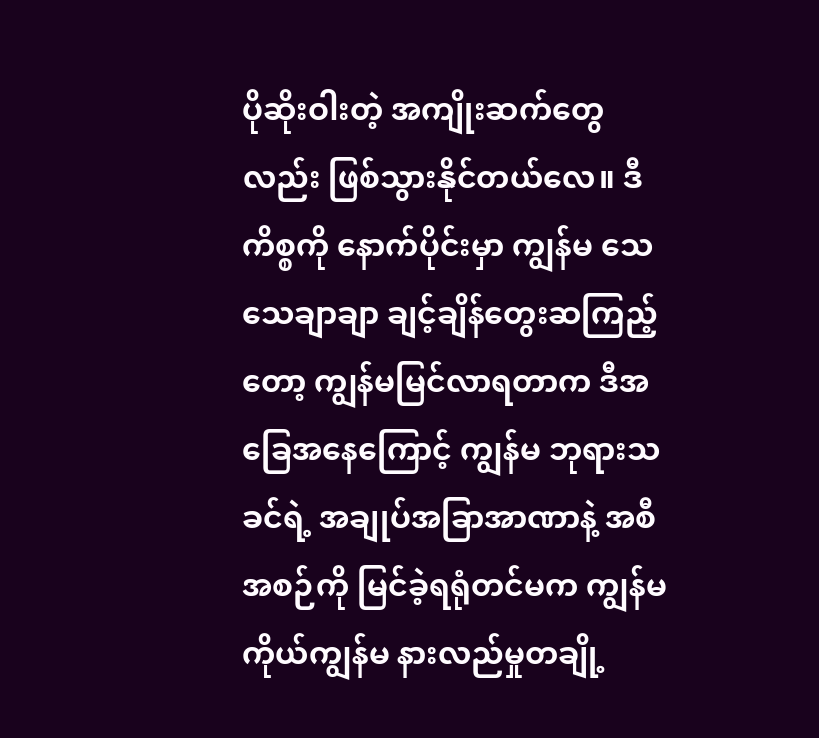ပိုဆိုးဝါးတဲ့ အကျိုးဆက်တွေလည်း ဖြစ်သွားနိုင်တယ်လေ။ ဒီကိစ္စကို နောက်ပိုင်းမှာ ကျွန်မ သေသေချာချာ ချင့်ချိန်တွေးဆကြည့်တော့ ကျွန်မမြင်လာရတာက ဒီအခြေအနေကြောင့် ကျွန်မ ဘုရားသခင်ရဲ့ အချုပ်အခြာအာဏာနဲ့ အစီအစဉ်ကို မြင်ခဲ့ရရုံတင်မက ကျွန်မကိုယ်ကျွန်မ နားလည်မှုတချို့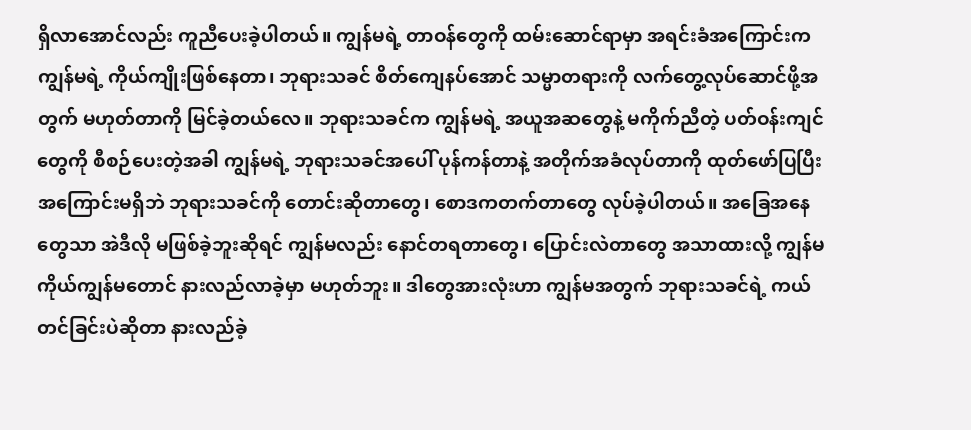ရှိလာအောင်လည်း ကူညီပေးခဲ့ပါတယ်။ ကျွန်မရဲ့ တာဝန်တွေကို ထမ်းဆောင်ရာမှာ အရင်းခံအကြောင်းက ကျွန်မရဲ့ ကိုယ်ကျိုးဖြစ်နေတာ၊ ဘုရားသခင် စိတ်ကျေနပ်အောင် သမ္မာတရားကို လက်တွေ့လုပ်ဆောင်ဖို့အတွက် မဟုတ်တာကို မြင်ခဲ့တယ်လေ။ ဘုရားသခင်က ကျွန်မရဲ့ အယူအဆတွေနဲ့ မကိုက်ညီတဲ့ ပတ်ဝန်းကျင်တွေကို စီစဉ်ပေးတဲ့အခါ ကျွန်မရဲ့ ဘုရားသခင်အပေါ် ပုန်ကန်တာနဲ့ အတိုက်အခံလုပ်တာကို ထုတ်ဖော်ပြပြီး အကြောင်းမရှိဘဲ ဘုရားသခင်ကို တောင်းဆိုတာတွေ၊ စောဒကတက်တာတွေ လုပ်ခဲ့ပါတယ်။ အခြေအနေတွေသာ အဲဒီလို မဖြစ်ခဲ့ဘူးဆိုရင် ကျွန်မလည်း နောင်တရတာတွေ၊ ပြောင်းလဲတာတွေ အသာထားလို့ ကျွန်မကိုယ်ကျွန်မတောင် နားလည်လာခဲ့မှာ မဟုတ်ဘူး။ ဒါတွေအားလုံးဟာ ကျွန်မအတွက် ဘုရားသခင်ရဲ့ ကယ်တင်ခြင်းပဲဆိုတာ နားလည်ခဲ့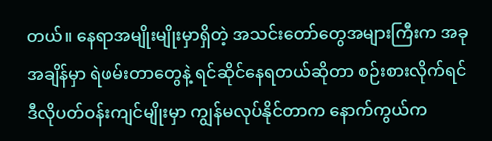တယ်။ နေရာအမျိုးမျိုးမှာရှိတဲ့ အသင်းတော်တွေအများကြီးက အခုအချိန်မှာ ရဲဖမ်းတာတွေနဲ့ ရင်ဆိုင်နေရတယ်ဆိုတာ စဉ်းစားလိုက်ရင် ဒီလိုပတ်ဝန်းကျင်မျိုးမှာ ကျွန်မလုပ်နိုင်တာက နောက်ကွယ်က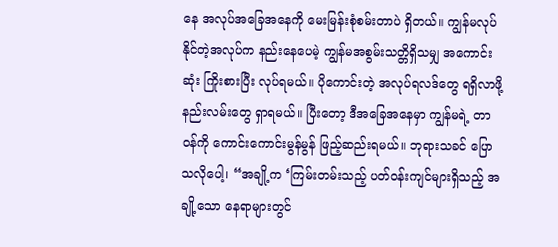နေ အလုပ်အခြေအနေကို မေးမြန်းစုံစမ်းတာပဲ ရှိတယ်။ ကျွန်မလုပ်နိုင်တဲ့အလုပ်က နည်းနေပေမဲ့ ကျွန်မအစွမ်းသတ္တိရှိသမျှ အကောင်းဆုံး ကြိုးစားပြီး လုပ်ရမယ်။ ပိုကောင်းတဲ့ အလုပ်ရလဒ်တွေ ရရှိလာဖို့ နည်းလမ်းတွေ ရှာရမယ်။ ပြီးတော့ ဒီအခြေအနေမှာ ကျွန်မရဲ့ တာဝန်ကို ကောင်းကောင်းမွန်မွန် ဖြည့်ဆည်းရမယ်။ ဘုရားသခင် ပြောသလိုပေါ့၊ “အချို့က ‘ကြမ်းတမ်းသည့် ပတ်ဝန်းကျင်များရှိသည့် အချို့သော နေရာများတွင်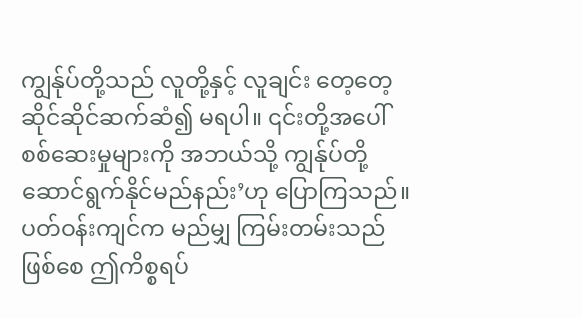ကျွန်ုပ်တို့သည် လူတို့နှင့် လူချင်း တေ့တေ့ဆိုင်ဆိုင်ဆက်ဆံ၍ မရပါ။ ၎င်းတို့အပေါ် စစ်ဆေးမှုများကို အဘယ်သို့ ကျွန်ုပ်တို့ ဆောင်ရွက်နိုင်မည်နည်း’ဟု ပြောကြသည်။ ပတ်ဝန်းကျင်က မည်မျှ ကြမ်းတမ်းသည်ဖြစ်စေ ဤကိစ္စရပ်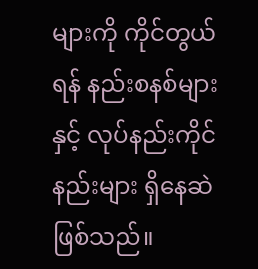များကို ကိုင်တွယ်ရန် နည်းစနစ်များနှင့် လုပ်နည်းကိုင်နည်းများ ရှိနေဆဲဖြစ်သည်။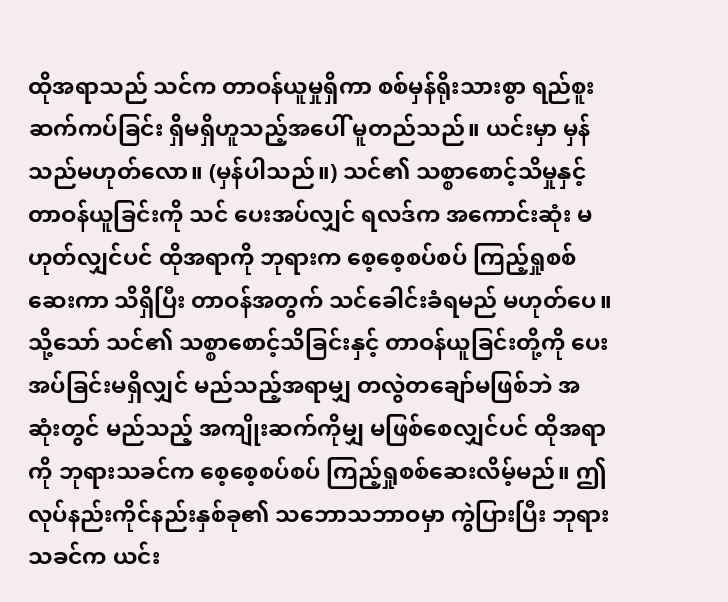ထိုအရာသည် သင်က တာဝန်ယူမှုရှိကာ စစ်မှန်ရိုးသားစွာ ရည်စူးဆက်ကပ်ခြင်း ရှိမရှိဟူသည့်အပေါ် မူတည်သည်။ ယင်းမှာ မှန်သည်မဟုတ်လော။ (မှန်ပါသည်။) သင်၏ သစ္စာစောင့်သိမှုနှင့် တာဝန်ယူခြင်းကို သင် ပေးအပ်လျှင် ရလဒ်က အကောင်းဆုံး မဟုတ်လျှင်ပင် ထိုအရာကို ဘုရားက စေ့စေ့စပ်စပ် ကြည့်ရှုစစ်ဆေးကာ သိရှိပြီး တာဝန်အတွက် သင်ခေါင်းခံရမည် မဟုတ်ပေ။ သို့သော် သင်၏ သစ္စာစောင့်သိခြင်းနှင့် တာဝန်ယူခြင်းတို့ကို ပေးအပ်ခြင်းမရှိလျှင် မည်သည့်အရာမျှ တလွဲတချော်မဖြစ်ဘဲ အဆုံးတွင် မည်သည့် အကျိုးဆက်ကိုမျှ မဖြစ်စေလျှင်ပင် ထိုအရာကို ဘုရားသခင်က စေ့စေ့စပ်စပ် ကြည့်ရှုစစ်ဆေးလိမ့်မည်။ ဤလုပ်နည်းကိုင်နည်းနှစ်ခု၏ သဘောသဘာဝမှာ ကွဲပြားပြီး ဘုရားသခင်က ယင်း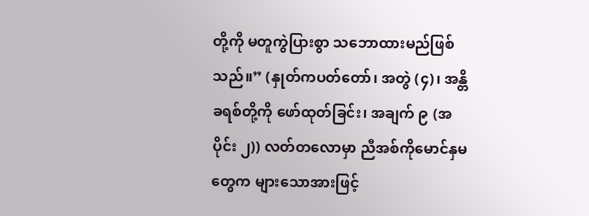တို့ကို မတူကွဲပြားစွာ သဘောထားမည်ဖြစ်သည်။” (နှုတ်ကပတ်တော်၊ အတွဲ (၄)၊ အန္တိခရစ်တို့ကို ဖော်ထုတ်ခြင်း၊ အချက် ၉ (အပိုင်း ၂)) လတ်တလောမှာ ညီအစ်ကိုမောင်နှမတွေက များသောအားဖြင့်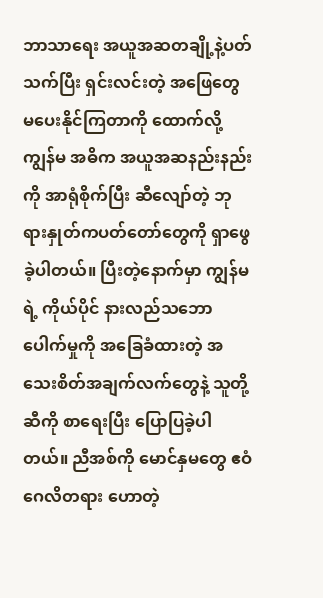ဘာသာရေး အယူအဆတချို့နဲ့ပတ်သက်ပြီး ရှင်းလင်းတဲ့ အဖြေတွေ မပေးနိုင်ကြတာကို ထောက်လို့ ကျွန်မ အဓိက အယူအဆနည်းနည်းကို အာရုံစိုက်ပြီး ဆီလျော်တဲ့ ဘုရားနှုတ်ကပတ်တော်တွေကို ရှာဖွေခဲ့ပါတယ်။ ပြီးတဲ့နောက်မှာ ကျွန်မရဲ့ ကိုယ်ပိုင် နားလည်သဘောပေါက်မှုကို အခြေခံထားတဲ့ အသေးစိတ်အချက်လက်တွေနဲ့ သူတို့ဆီကို စာရေးပြီး ပြောပြခဲ့ပါတယ်။ ညီအစ်ကို မောင်နှမတွေ ဧဝံဂေလိတရား ဟောတဲ့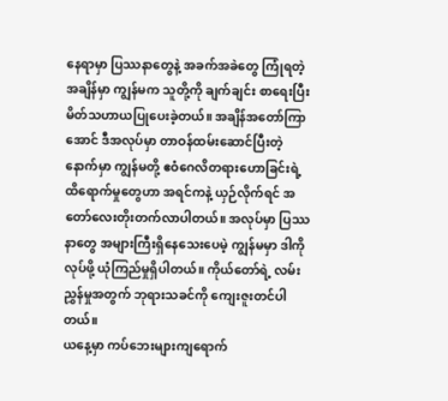နေရာမှာ ပြဿနာတွေနဲ့ အခက်အခဲတွေ ကြုံရတဲ့အချိန်မှာ ကျွန်မက သူတို့ကို ချက်ချင်း စာရေးပြီး မိတ်သဟာယပြုပေးခဲ့တယ်။ အချိန်အတော်ကြာအောင် ဒီအလုပ်မှာ တာဝန်ထမ်းဆောင်ပြီးတဲ့နောက်မှာ ကျွန်မတို့ ဧဝံဂေလိတရားဟောခြင်းရဲ့ ထိရောက်မှုတွေဟာ အရင်ကနဲ့ ယှဉ်လိုက်ရင် အတော်လေးတိုးတက်လာပါတယ်။ အလုပ်မှာ ပြဿနာတွေ အများကြီးရှိနေသေးပေမဲ့ ကျွန်မမှာ ဒါကိုလုပ်ဖို့ ယုံကြည်မှုရှိပါတယ်။ ကိုယ်တော်ရဲ့ လမ်းညွှန်မှုအတွက် ဘုရားသခင်ကို ကျေးဇူးတင်ပါတယ်။
ယနေ့မှာ ကပ်ဘေးများကျရောက်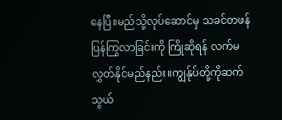နေပြီ။မည်သို့လုပ်ဆောင်မှ သခင်တဖန်ပြန်ကြွလာခြင်းကို ကြိုဆိုရန် လက်မလွှတ်နိုင်မည်နည်း။ကျွန်ုပ်တို့ကိုဆက်သွယ်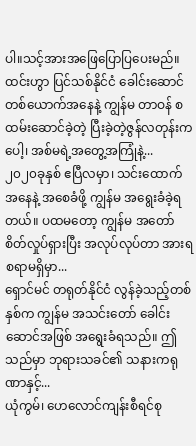ပါ။သင့်အားအဖြေပြောပြပေးမည်။
ထင်းဟွာ ပြင်သစ်နိုင်ငံ ခေါင်းဆောင်တစ်ယောက်အနေနဲ့ ကျွန်မ တာဝန် စထမ်းဆောင်ခဲ့တဲ့ ပြီးခဲ့တဲ့ဇွန်လတုန်းကပေါ့၊ အစ်မရဲ့အတွေ့အကြုံနဲ့...
၂၀၂၀ခုနှစ် ဧပြီလမှာ၊ သင်းထောက်အနေနဲ့ အစေခံဖို့ ကျွန်မ အရွေးခံခဲ့ရတယ်။ ပထမတော့ ကျွန်မ အတော် စိတ်လှုပ်ရှားပြီး အလုပ်လုပ်တာ အားရစရာမရှိမှာ...
ရှောင်မင် တရုတ်နိုင်ငံ လွန်ခဲ့သည့်တစ်နှစ်က ကျွန်မ အသင်းတော် ခေါင်းဆောင်အဖြစ် အရွေးခံရသည်။ ဤသည်မှာ ဘုရားသခင်၏ သနားကရုဏာနှင့်...
ယုံကွမ်၊ ဟေလောင်ကျန်းစီရင်စု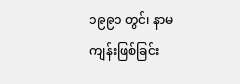၁၉၉၁ တွင်၊ နာမကျန်းဖြစ်ခြင်း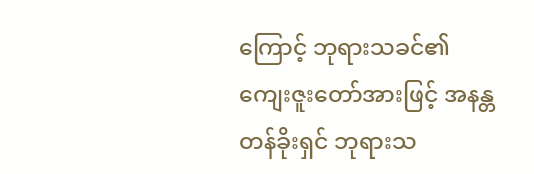ကြောင့် ဘုရားသခင်၏ ကျေးဇူးတော်အားဖြင့် အနန္တတန်ခိုးရှင် ဘုရားသ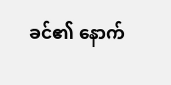ခင်၏ နောက်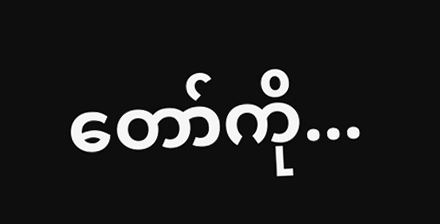တော်ကို...